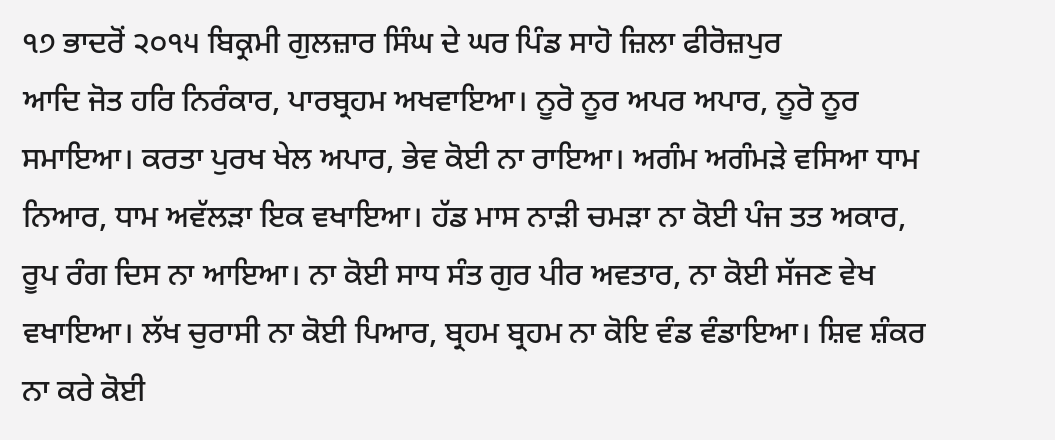੧੭ ਭਾਦਰੋਂ ੨੦੧੫ ਬਿਕ੍ਰਮੀ ਗੁਲਜ਼ਾਰ ਸਿੰਘ ਦੇ ਘਰ ਪਿੰਡ ਸਾਹੋ ਜ਼ਿਲਾ ਫੀਰੋਜ਼ਪੁਰ
ਆਦਿ ਜੋਤ ਹਰਿ ਨਿਰੰਕਾਰ, ਪਾਰਬ੍ਰਹਮ ਅਖਵਾਇਆ। ਨੂਰੋ ਨੂਰ ਅਪਰ ਅਪਾਰ, ਨੂਰੋ ਨੂਰ ਸਮਾਇਆ। ਕਰਤਾ ਪੁਰਖ ਖੇਲ ਅਪਾਰ, ਭੇਵ ਕੋਈ ਨਾ ਰਾਇਆ। ਅਗੰਮ ਅਗੰਮੜੇ ਵਸਿਆ ਧਾਮ ਨਿਆਰ, ਧਾਮ ਅਵੱਲੜਾ ਇਕ ਵਖਾਇਆ। ਹੱਡ ਮਾਸ ਨਾੜੀ ਚਮੜਾ ਨਾ ਕੋਈ ਪੰਜ ਤਤ ਅਕਾਰ, ਰੂਪ ਰੰਗ ਦਿਸ ਨਾ ਆਇਆ। ਨਾ ਕੋਈ ਸਾਧ ਸੰਤ ਗੁਰ ਪੀਰ ਅਵਤਾਰ, ਨਾ ਕੋਈ ਸੱਜਣ ਵੇਖ ਵਖਾਇਆ। ਲੱਖ ਚੁਰਾਸੀ ਨਾ ਕੋਈ ਪਿਆਰ, ਬ੍ਰਹਮ ਬ੍ਰਹਮ ਨਾ ਕੋਇ ਵੰਡ ਵੰਡਾਇਆ। ਸ਼ਿਵ ਸ਼ੰਕਰ ਨਾ ਕਰੇ ਕੋਈ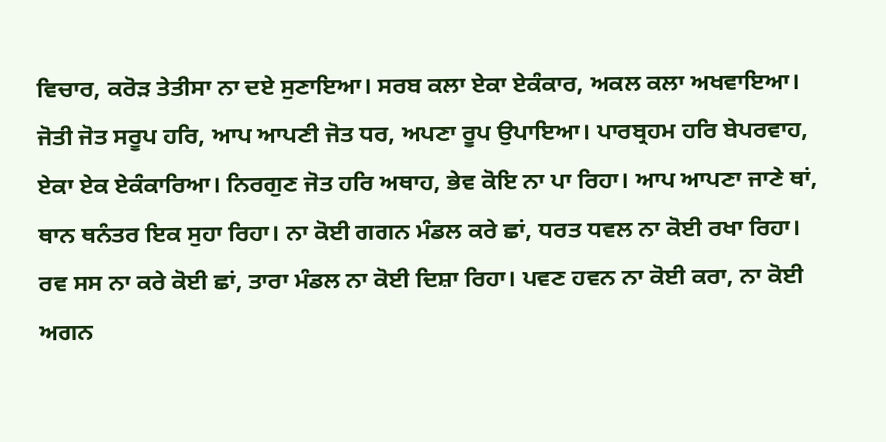ਵਿਚਾਰ, ਕਰੋੜ ਤੇਤੀਸਾ ਨਾ ਦਏ ਸੁਣਾਇਆ। ਸਰਬ ਕਲਾ ਏਕਾ ਏਕੰਕਾਰ, ਅਕਲ ਕਲਾ ਅਖਵਾਇਆ। ਜੋਤੀ ਜੋਤ ਸਰੂਪ ਹਰਿ, ਆਪ ਆਪਣੀ ਜੋਤ ਧਰ, ਅਪਣਾ ਰੂਪ ਉਪਾਇਆ। ਪਾਰਬ੍ਰਹਮ ਹਰਿ ਬੇਪਰਵਾਹ, ਏਕਾ ਏਕ ਏਕੰਕਾਰਿਆ। ਨਿਰਗੁਣ ਜੋਤ ਹਰਿ ਅਥਾਹ, ਭੇਵ ਕੋਇ ਨਾ ਪਾ ਰਿਹਾ। ਆਪ ਆਪਣਾ ਜਾਣੇ ਥਾਂ, ਥਾਨ ਥਨੰਤਰ ਇਕ ਸੁਹਾ ਰਿਹਾ। ਨਾ ਕੋਈ ਗਗਨ ਮੰਡਲ ਕਰੇ ਛਾਂ, ਧਰਤ ਧਵਲ ਨਾ ਕੋਈ ਰਖਾ ਰਿਹਾ। ਰਵ ਸਸ ਨਾ ਕਰੇ ਕੋਈ ਛਾਂ, ਤਾਰਾ ਮੰਡਲ ਨਾ ਕੋਈ ਦਿਸ਼ਾ ਰਿਹਾ। ਪਵਣ ਹਵਨ ਨਾ ਕੋਈ ਕਰਾ, ਨਾ ਕੋਈ ਅਗਨ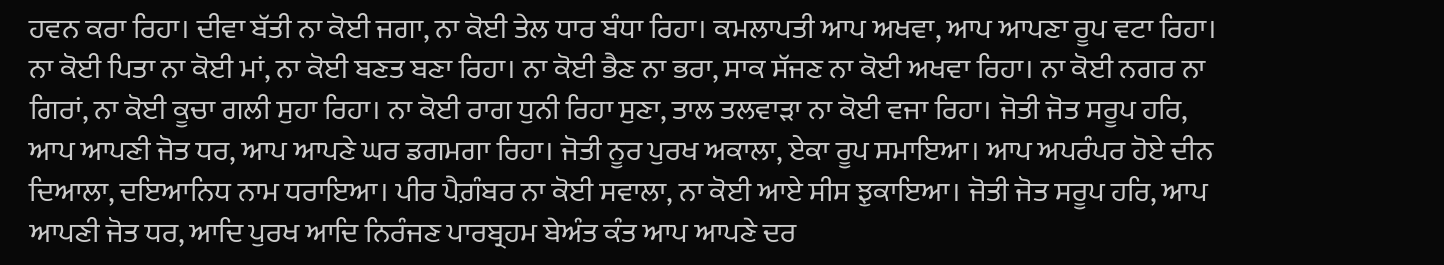ਹਵਨ ਕਰਾ ਰਿਹਾ। ਦੀਵਾ ਬੱਤੀ ਨਾ ਕੋਈ ਜਗਾ, ਨਾ ਕੋਈ ਤੇਲ ਧਾਰ ਬੰਧਾ ਰਿਹਾ। ਕਮਲਾਪਤੀ ਆਪ ਅਖਵਾ, ਆਪ ਆਪਣਾ ਰੂਪ ਵਟਾ ਰਿਹਾ। ਨਾ ਕੋਈ ਪਿਤਾ ਨਾ ਕੋਈ ਮਾਂ, ਨਾ ਕੋਈ ਬਣਤ ਬਣਾ ਰਿਹਾ। ਨਾ ਕੋਈ ਭੈਣ ਨਾ ਭਰਾ, ਸਾਕ ਸੱਜਣ ਨਾ ਕੋਈ ਅਖਵਾ ਰਿਹਾ। ਨਾ ਕੋਈ ਨਗਰ ਨਾ ਗਿਰਾਂ, ਨਾ ਕੋਈ ਕੂਚਾ ਗਲੀ ਸੁਹਾ ਰਿਹਾ। ਨਾ ਕੋਈ ਰਾਗ ਧੁਨੀ ਰਿਹਾ ਸੁਣਾ, ਤਾਲ ਤਲਵਾੜਾ ਨਾ ਕੋਈ ਵਜਾ ਰਿਹਾ। ਜੋਤੀ ਜੋਤ ਸਰੂਪ ਹਰਿ, ਆਪ ਆਪਣੀ ਜੋਤ ਧਰ, ਆਪ ਆਪਣੇ ਘਰ ਡਗਮਗਾ ਰਿਹਾ। ਜੋਤੀ ਨੂਰ ਪੁਰਖ ਅਕਾਲਾ, ਏਕਾ ਰੂਪ ਸਮਾਇਆ। ਆਪ ਅਪਰੰਪਰ ਹੋਏ ਦੀਨ ਦਿਆਲਾ, ਦਇਆਨਿਧ ਨਾਮ ਧਰਾਇਆ। ਪੀਰ ਪੈਗ਼ੰਬਰ ਨਾ ਕੋਈ ਸਵਾਲਾ, ਨਾ ਕੋਈ ਆਏ ਸੀਸ ਝੁਕਾਇਆ। ਜੋਤੀ ਜੋਤ ਸਰੂਪ ਹਰਿ, ਆਪ ਆਪਣੀ ਜੋਤ ਧਰ, ਆਦਿ ਪੁਰਖ ਆਦਿ ਨਿਰੰਜਣ ਪਾਰਬ੍ਰਹਮ ਬੇਅੰਤ ਕੰਤ ਆਪ ਆਪਣੇ ਦਰ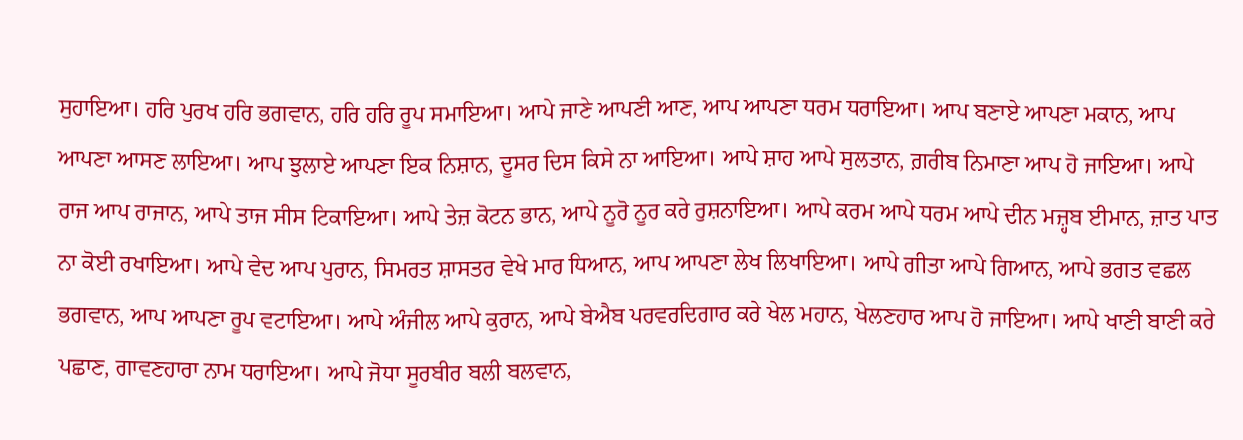ਸੁਹਾਇਆ। ਹਰਿ ਪੁਰਖ ਹਰਿ ਭਗਵਾਨ, ਹਰਿ ਹਰਿ ਰੂਪ ਸਮਾਇਆ। ਆਪੇ ਜਾਣੇ ਆਪਣੀ ਆਣ, ਆਪ ਆਪਣਾ ਧਰਮ ਧਰਾਇਆ। ਆਪ ਬਣਾਏ ਆਪਣਾ ਮਕਾਨ, ਆਪ ਆਪਣਾ ਆਸਣ ਲਾਇਆ। ਆਪ ਝੁਲਾਏ ਆਪਣਾ ਇਕ ਨਿਸ਼ਾਨ, ਦੂਸਰ ਦਿਸ ਕਿਸੇ ਨਾ ਆਇਆ। ਆਪੇ ਸ਼ਾਹ ਆਪੇ ਸੁਲਤਾਨ, ਗ਼ਰੀਬ ਨਿਮਾਣਾ ਆਪ ਹੋ ਜਾਇਆ। ਆਪੇ ਰਾਜ ਆਪ ਰਾਜਾਨ, ਆਪੇ ਤਾਜ ਸੀਸ ਟਿਕਾਇਆ। ਆਪੇ ਤੇਜ਼ ਕੋਟਨ ਭਾਨ, ਆਪੇ ਨੂਰੋ ਨੂਰ ਕਰੇ ਰੁਸ਼ਨਾਇਆ। ਆਪੇ ਕਰਮ ਆਪੇ ਧਰਮ ਆਪੇ ਦੀਨ ਮਜ਼੍ਹਬ ਈਮਾਨ, ਜ਼ਾਤ ਪਾਤ ਨਾ ਕੋਈ ਰਖਾਇਆ। ਆਪੇ ਵੇਦ ਆਪ ਪੁਰਾਨ, ਸਿਮਰਤ ਸ਼ਾਸਤਰ ਵੇਖੇ ਮਾਰ ਧਿਆਨ, ਆਪ ਆਪਣਾ ਲੇਖ ਲਿਖਾਇਆ। ਆਪੇ ਗੀਤਾ ਆਪੇ ਗਿਆਨ, ਆਪੇ ਭਗਤ ਵਛਲ ਭਗਵਾਨ, ਆਪ ਆਪਣਾ ਰੂਪ ਵਟਾਇਆ। ਆਪੇ ਅੰਜੀਲ ਆਪੇ ਕੁਰਾਨ, ਆਪੇ ਬੇਐਬ ਪਰਵਰਦਿਗਾਰ ਕਰੇ ਖੇਲ ਮਹਾਨ, ਖੇਲਣਹਾਰ ਆਪ ਹੋ ਜਾਇਆ। ਆਪੇ ਖਾਣੀ ਬਾਣੀ ਕਰੇ ਪਛਾਣ, ਗਾਵਣਹਾਰਾ ਨਾਮ ਧਰਾਇਆ। ਆਪੇ ਜੋਧਾ ਸੂਰਬੀਰ ਬਲੀ ਬਲਵਾਨ,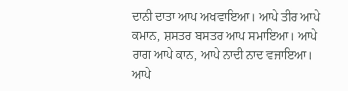ਦਾਨੀ ਦਾਤਾ ਆਪ ਅਖਵਾਇਆ। ਆਪੇ ਤੀਰ ਆਪੇ ਕਮਾਨ, ਸ਼ਸਤਰ ਬਸਤਰ ਆਪ ਸਮਾਇਆ। ਆਪੇ ਰਾਗ ਆਪੇ ਕਾਨ, ਆਪੇ ਨਾਦੀ ਨਾਦ ਵਜਾਇਆ। ਆਪੇ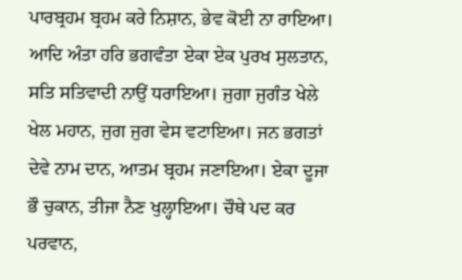ਪਾਰਬ੍ਰਹਮ ਬ੍ਰਹਮ ਕਰੇ ਨਿਸ਼ਾਨ, ਭੇਵ ਕੋਈ ਨਾ ਰਾਇਆ। ਆਦਿ ਅੰਤਾ ਹਰਿ ਭਗਵੰਤਾ ਏਕਾ ਏਕ ਪੁਰਖ ਸੁਲਤਾਨ, ਸਤਿ ਸਤਿਵਾਦੀ ਨਾਉਂ ਧਰਾਇਆ। ਜੁਗਾ ਜੁਗੰਤ ਖੇਲੇ ਖੇਲ ਮਹਾਨ, ਜੁਗ ਜੁਗ ਵੇਸ ਵਟਾਇਆ। ਜਨ ਭਗਤਾਂ ਦੇਵੇ ਨਾਮ ਦਾਨ, ਆਤਮ ਬ੍ਰਹਮ ਜਣਾਇਆ। ਏਕਾ ਦੂਜਾ ਭੌ ਚੁਕਾਨ, ਤੀਜਾ ਨੈਣ ਖੁਲ੍ਹਾਇਆ। ਚੌਥੇ ਪਦ ਕਰ ਪਰਵਾਨ,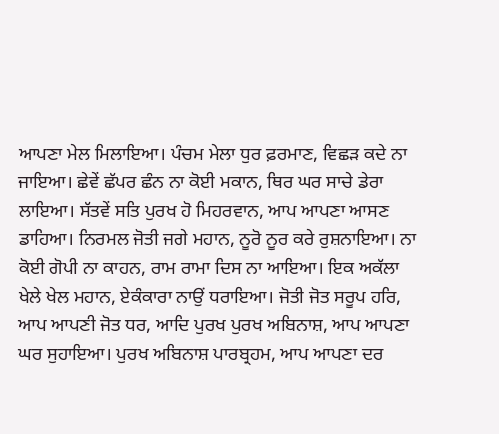ਆਪਣਾ ਮੇਲ ਮਿਲਾਇਆ। ਪੰਚਮ ਮੇਲਾ ਧੁਰ ਫ਼ਰਮਾਣ, ਵਿਛੜ ਕਦੇ ਨਾ ਜਾਇਆ। ਛੇਵੇਂ ਛੱਪਰ ਛੰਨ ਨਾ ਕੋਈ ਮਕਾਨ, ਥਿਰ ਘਰ ਸਾਚੇ ਡੇਰਾ ਲਾਇਆ। ਸੱਤਵੇਂ ਸਤਿ ਪੁਰਖ ਹੋ ਮਿਹਰਵਾਨ, ਆਪ ਆਪਣਾ ਆਸਣ ਡਾਹਿਆ। ਨਿਰਮਲ ਜੋਤੀ ਜਗੇ ਮਹਾਨ, ਨੂਰੋ ਨੂਰ ਕਰੇ ਰੁਸ਼ਨਾਇਆ। ਨਾ ਕੋਈ ਗੋਪੀ ਨਾ ਕਾਹਨ, ਰਾਮ ਰਾਮਾ ਦਿਸ ਨਾ ਆਇਆ। ਇਕ ਅਕੱਲਾ ਖੇਲੇ ਖੇਲ ਮਹਾਨ, ਏਕੰਕਾਰਾ ਨਾਉਂ ਧਰਾਇਆ। ਜੋਤੀ ਜੋਤ ਸਰੂਪ ਹਰਿ, ਆਪ ਆਪਣੀ ਜੋਤ ਧਰ, ਆਦਿ ਪੁਰਖ ਪੁਰਖ ਅਬਿਨਾਸ਼, ਆਪ ਆਪਣਾ ਘਰ ਸੁਹਾਇਆ। ਪੁਰਖ ਅਬਿਨਾਸ਼ ਪਾਰਬ੍ਰਹਮ, ਆਪ ਆਪਣਾ ਦਰ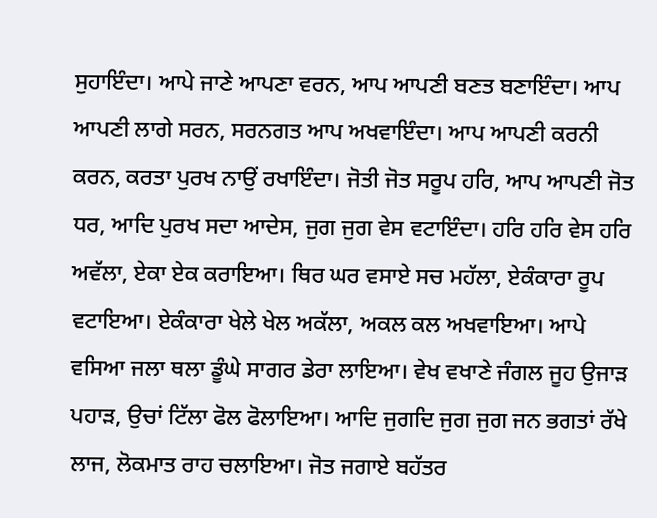ਸੁਹਾਇੰਦਾ। ਆਪੇ ਜਾਣੇ ਆਪਣਾ ਵਰਨ, ਆਪ ਆਪਣੀ ਬਣਤ ਬਣਾਇੰਦਾ। ਆਪ ਆਪਣੀ ਲਾਗੇ ਸਰਨ, ਸਰਨਗਤ ਆਪ ਅਖਵਾਇੰਦਾ। ਆਪ ਆਪਣੀ ਕਰਨੀ ਕਰਨ, ਕਰਤਾ ਪੁਰਖ ਨਾਉਂ ਰਖਾਇੰਦਾ। ਜੋਤੀ ਜੋਤ ਸਰੂਪ ਹਰਿ, ਆਪ ਆਪਣੀ ਜੋਤ ਧਰ, ਆਦਿ ਪੁਰਖ ਸਦਾ ਆਦੇਸ, ਜੁਗ ਜੁਗ ਵੇਸ ਵਟਾਇੰਦਾ। ਹਰਿ ਹਰਿ ਵੇਸ ਹਰਿ ਅਵੱਲਾ, ਏਕਾ ਏਕ ਕਰਾਇਆ। ਥਿਰ ਘਰ ਵਸਾਏ ਸਚ ਮਹੱਲਾ, ਏਕੰਕਾਰਾ ਰੂਪ ਵਟਾਇਆ। ਏਕੰਕਾਰਾ ਖੇਲੇ ਖੇਲ ਅਕੱਲਾ, ਅਕਲ ਕਲ ਅਖਵਾਇਆ। ਆਪੇ ਵਸਿਆ ਜਲਾ ਥਲਾ ਡੂੰਘੇ ਸਾਗਰ ਡੇਰਾ ਲਾਇਆ। ਵੇਖ ਵਖਾਣੇ ਜੰਗਲ ਜੂਹ ਉਜਾੜ ਪਹਾੜ, ਉਚਾਂ ਟਿੱਲਾ ਫੋਲ ਫੋਲਾਇਆ। ਆਦਿ ਜੁਗਦਿ ਜੁਗ ਜੁਗ ਜਨ ਭਗਤਾਂ ਰੱਖੇ ਲਾਜ, ਲੋਕਮਾਤ ਰਾਹ ਚਲਾਇਆ। ਜੋਤ ਜਗਾਏ ਬਹੱਤਰ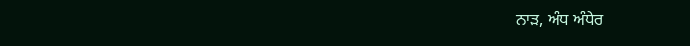ਨਾੜ, ਅੰਧ ਅੰਧੇਰ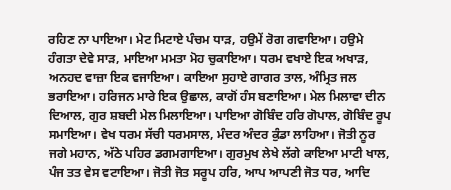ਰਹਿਣ ਨਾ ਪਾਇਆ। ਮੇਟ ਮਿਟਾਏ ਪੰਚਮ ਧਾੜ, ਹਉਮੇਂ ਰੋਗ ਗਵਾਇਆ। ਹਉਮੇ ਹੰਗਤਾ ਦੇਵੇ ਸਾੜ, ਮਾਇਆ ਮਮਤਾ ਮੋਹ ਚੁਕਾਇਆ। ਧਰਮ ਵਖਾਏ ਇਕ ਅਖਾੜ, ਅਨਹਦ ਵਾਜ਼ਾ ਇਕ ਵਜਾਇਆ। ਕਾਇਆ ਸੁਹਾਏ ਗਾਗਰ ਤਾਲ, ਅੰਮ੍ਰਿਤ ਜਲ ਭਰਾਇਆ। ਹਰਿਜਨ ਮਾਰੇ ਇਕ ਉਛਾਲ, ਕਾਗੋਂ ਹੰਸ ਬਣਾਇਆ। ਮੇਲ ਮਿਲਾਵਾ ਦੀਨ ਦਿਆਲ, ਗੁਰ ਸ਼ਬਦੀ ਮੇਲ ਮਿਲਾਇਆ। ਪਾਇਆ ਗੋਬਿੰਦ ਹਰਿ ਗੋਪਾਲ, ਗੋਬਿੰਦ ਰੂਪ ਸਮਾਇਆ। ਵੇਖ ਧਰਮ ਸੱਚੀ ਧਰਮਸਾਲ, ਮੰਦਰ ਅੰਦਰ ਕੁੰਡਾ ਲਾਹਿਆ। ਜੋਤੀ ਨੂਰ ਜਗੇ ਮਹਾਨ, ਅੱਠੇ ਪਹਿਰ ਡਗਮਗਾਇਆ। ਗੁਰਮੁਖ ਲੇਖੇ ਲੱਗੇ ਕਾਇਆ ਮਾਟੀ ਖਾਲ, ਪੰਜ ਤਤ ਵੇਸ ਵਟਾਇਆ। ਜੋਤੀ ਜੋਤ ਸਰੂਪ ਹਰਿ, ਆਪ ਆਪਣੀ ਜੋਤ ਧਰ, ਆਦਿ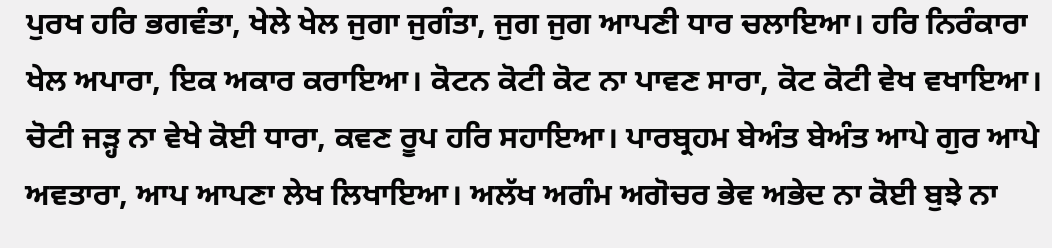ਪੁਰਖ ਹਰਿ ਭਗਵੰਤਾ, ਖੇਲੇ ਖੇਲ ਜੁਗਾ ਜੁਗੰਤਾ, ਜੁਗ ਜੁਗ ਆਪਣੀ ਧਾਰ ਚਲਾਇਆ। ਹਰਿ ਨਿਰੰਕਾਰਾ ਖੇਲ ਅਪਾਰਾ, ਇਕ ਅਕਾਰ ਕਰਾਇਆ। ਕੋਟਨ ਕੋਟੀ ਕੋਟ ਨਾ ਪਾਵਣ ਸਾਰਾ, ਕੋਟ ਕੋਟੀ ਵੇਖ ਵਖਾਇਆ। ਚੋਟੀ ਜੜ੍ਹ ਨਾ ਵੇਖੇ ਕੋਈ ਧਾਰਾ, ਕਵਣ ਰੂਪ ਹਰਿ ਸਹਾਇਆ। ਪਾਰਬ੍ਰਹਮ ਬੇਅੰਤ ਬੇਅੰਤ ਆਪੇ ਗੁਰ ਆਪੇ ਅਵਤਾਰਾ, ਆਪ ਆਪਣਾ ਲੇਖ ਲਿਖਾਇਆ। ਅਲੱਖ ਅਗੰਮ ਅਗੋਚਰ ਭੇਵ ਅਭੇਦ ਨਾ ਕੋਈ ਬੁਝੇ ਨਾ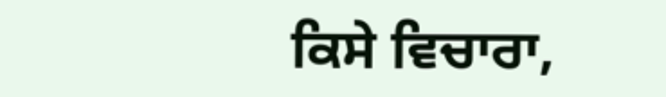ਕਿਸੇ ਵਿਚਾਰਾ,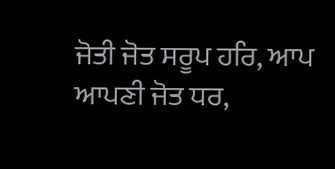ਜੋਤੀ ਜੋਤ ਸਰੂਪ ਹਰਿ, ਆਪ ਆਪਣੀ ਜੋਤ ਧਰ,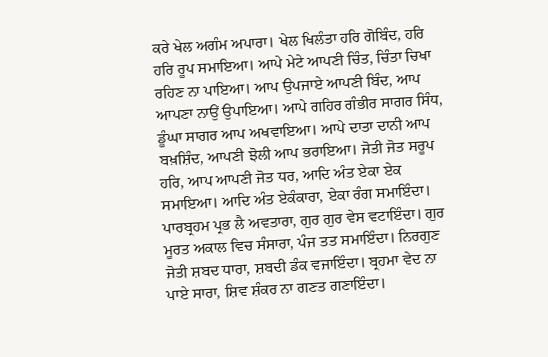ਕਰੇ ਖੇਲ ਅਗੰਮ ਅਪਾਰਾ। ਖੇਲ ਖਿਲੰਤਾ ਹਰਿ ਗੋਬਿੰਦ, ਹਰਿ ਹਰਿ ਰੂਪ ਸਮਾਇਆ। ਆਪੇ ਮੇਟੇ ਆਪਣੀ ਚਿੰਤ, ਚਿੰਤਾ ਚਿਖਾ ਰਹਿਣ ਨਾ ਪਾਇਆ। ਆਪ ਉਪਜਾਏ ਆਪਣੀ ਬਿੰਦ, ਆਪ ਆਪਣਾ ਨਾਉਂ ਉਪਾਇਆ। ਆਪੇ ਗਹਿਰ ਗੰਭੀਰ ਸਾਗਰ ਸਿੰਧ, ਡੂੰਘਾ ਸਾਗਰ ਆਪ ਅਖਵਾਇਆ। ਆਪੇ ਦਾਤਾ ਦਾਨੀ ਆਪ ਬਖ਼ਸ਼ਿੰਦ, ਆਪਣੀ ਝੋਲੀ ਆਪ ਭਰਾਇਆ। ਜੋਤੀ ਜੋਤ ਸਰੂਪ ਹਰਿ, ਆਪ ਆਪਣੀ ਜੋਤ ਧਰ, ਆਦਿ ਅੰਤ ਏਕਾ ਏਕ ਸਮਾਇਆ। ਆਦਿ ਅੰਤ ਏਕੰਕਾਰਾ, ਏਕਾ ਰੰਗ ਸਮਾਇੰਦਾ। ਪਾਰਬ੍ਰਹਮ ਪ੍ਰਭ ਲੈ ਅਵਤਾਰਾ, ਗੁਰ ਗੁਰ ਵੇਸ ਵਟਾਇੰਦਾ। ਗੁਰ ਮੂਰਤ ਅਕਾਲ ਵਿਚ ਸੰਸਾਰਾ, ਪੰਜ ਤਤ ਸਮਾਇੰਦਾ। ਨਿਰਗੁਣ ਜੋਤੀ ਸ਼ਬਦ ਧਾਰਾ, ਸ਼ਬਦੀ ਡੰਕ ਵਜਾਇੰਦਾ। ਬ੍ਰਹਮਾ ਵੇਦ ਨਾ ਪਾਏ ਸਾਰਾ, ਸ਼ਿਵ ਸ਼ੰਕਰ ਨਾ ਗਣਤ ਗਣਾਇੰਦਾ।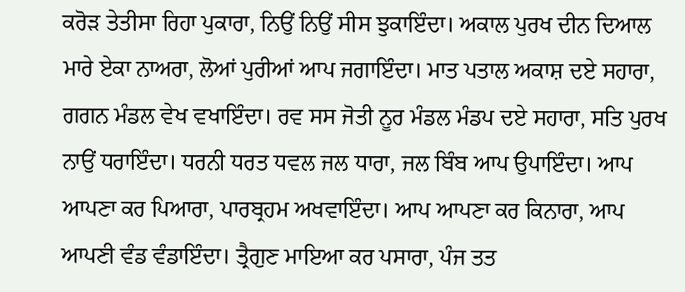ਕਰੋੜ ਤੇਤੀਸਾ ਰਿਹਾ ਪੁਕਾਰਾ, ਨਿਉਂ ਨਿਉਂ ਸੀਸ ਝੁਕਾਇੰਦਾ। ਅਕਾਲ ਪੁਰਖ ਦੀਨ ਦਿਆਲ ਮਾਰੇ ਏਕਾ ਨਾਅਰਾ, ਲੋਆਂ ਪੁਰੀਆਂ ਆਪ ਜਗਾਇੰਦਾ। ਮਾਤ ਪਤਾਲ ਅਕਾਸ਼ ਦਏ ਸਹਾਰਾ, ਗਗਨ ਮੰਡਲ ਵੇਖ ਵਖਾਇੰਦਾ। ਰਵ ਸਸ ਜੋਤੀ ਨੂਰ ਮੰਡਲ ਮੰਡਪ ਦਏ ਸਹਾਰਾ, ਸਤਿ ਪੁਰਖ ਨਾਉਂ ਧਰਾਇੰਦਾ। ਧਰਨੀ ਧਰਤ ਧਵਲ ਜਲ ਧਾਰਾ, ਜਲ ਬਿੰਬ ਆਪ ਉਪਾਇੰਦਾ। ਆਪ ਆਪਣਾ ਕਰ ਪਿਆਰਾ, ਪਾਰਬ੍ਰਹਮ ਅਖਵਾਇੰਦਾ। ਆਪ ਆਪਣਾ ਕਰ ਕਿਨਾਰਾ, ਆਪ ਆਪਣੀ ਵੰਡ ਵੰਡਾਇੰਦਾ। ਤ੍ਰੈਗੁਣ ਮਾਇਆ ਕਰ ਪਸਾਰਾ, ਪੰਜ ਤਤ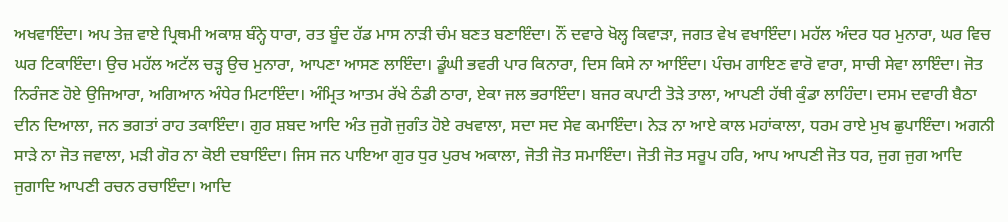ਅਖਵਾਇੰਦਾ। ਅਪ ਤੇਜ਼ ਵਾਏ ਪ੍ਰਿਥਮੀ ਅਕਾਸ਼ ਬੰਨ੍ਹੇ ਧਾਰਾ, ਰਤ ਬੂੰਦ ਹੱਡ ਮਾਸ ਨਾੜੀ ਚੰਮ ਬਣਤ ਬਣਾਇੰਦਾ। ਨੌਂ ਦਵਾਰੇ ਖੋਲ੍ਹ ਕਿਵਾੜਾ, ਜਗਤ ਵੇਖ ਵਖਾਇੰਦਾ। ਮਹੱਲ ਅੰਦਰ ਧਰ ਮੁਨਾਰਾ, ਘਰ ਵਿਚ ਘਰ ਟਿਕਾਇੰਦਾ। ਉਚ ਮਹੱਲ ਅਟੱਲ ਚੜ੍ਹ ਉਚ ਮੁਨਾਰਾ, ਆਪਣਾ ਆਸਣ ਲਾਇੰਦਾ। ਡੂੰਘੀ ਭਵਰੀ ਪਾਰ ਕਿਨਾਰਾ, ਦਿਸ ਕਿਸੇ ਨਾ ਆਇੰਦਾ। ਪੰਚਮ ਗਾਇਣ ਵਾਰੋ ਵਾਰਾ, ਸਾਚੀ ਸੇਵਾ ਲਾਇੰਦਾ। ਜੋਤ ਨਿਰੰਜਣ ਹੋਏ ਉਜਿਆਰਾ, ਅਗਿਆਨ ਅੰਧੇਰ ਮਿਟਾਇੰਦਾ। ਅੰਮ੍ਰਿਤ ਆਤਮ ਰੱਖੇ ਠੰਡੀ ਠਾਰਾ, ਏਕਾ ਜਲ ਭਰਾਇੰਦਾ। ਬਜਰ ਕਪਾਟੀ ਤੋੜੇ ਤਾਲਾ, ਆਪਣੀ ਹੱਥੀ ਕੁੰਡਾ ਲਾਹਿੰਦਾ। ਦਸਮ ਦਵਾਰੀ ਬੈਠਾ ਦੀਨ ਦਿਆਲਾ, ਜਨ ਭਗਤਾਂ ਰਾਹ ਤਕਾਇੰਦਾ। ਗੁਰ ਸ਼ਬਦ ਆਦਿ ਅੰਤ ਜੁਗੋ ਜੁਗੰਤ ਹੋਏ ਰਖਵਾਲਾ, ਸਦਾ ਸਦ ਸੇਵ ਕਮਾਇੰਦਾ। ਨੇੜ ਨਾ ਆਏ ਕਾਲ ਮਹਾਂਕਾਲਾ, ਧਰਮ ਰਾਏ ਮੁਖ ਛੁਪਾਇੰਦਾ। ਅਗਨੀ ਸਾੜੇ ਨਾ ਜੋਤ ਜਵਾਲਾ, ਮੜੀ ਗੋਰ ਨਾ ਕੋਈ ਦਬਾਇੰਦਾ। ਜਿਸ ਜਨ ਪਾਇਆ ਗੁਰ ਧੁਰ ਪੁਰਖ ਅਕਾਲਾ, ਜੋਤੀ ਜੋਤ ਸਮਾਇੰਦਾ। ਜੋਤੀ ਜੋਤ ਸਰੂਪ ਹਰਿ, ਆਪ ਆਪਣੀ ਜੋਤ ਧਰ, ਜੁਗ ਜੁਗ ਆਦਿ ਜੁਗਾਦਿ ਆਪਣੀ ਰਚਨ ਰਚਾਇੰਦਾ। ਆਦਿ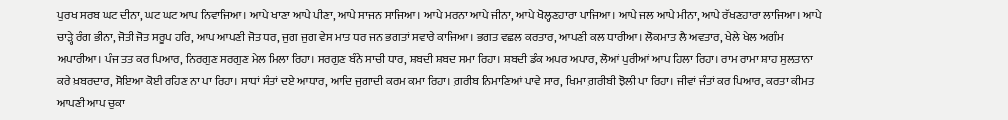ਪੁਰਖ ਸਰਬ ਘਟ ਦੀਨਾ, ਘਟ ਘਟ ਆਪ ਨਿਵਾਜਿਆ। ਆਪੇ ਖਾਣਾ ਆਪੇ ਪੀਣਾ, ਆਪੇ ਸਾਜਨ ਸਾਜਿਆ। ਆਪੇ ਮਰਨਾ ਆਪੇ ਜੀਨਾ, ਆਪੇ ਖੋਲ੍ਹਣਹਾਰਾ ਪਾਜਿਆ। ਆਪੇ ਜਲ ਆਪੇ ਮੀਨਾ, ਆਪੇ ਰੱਖਣਹਾਰਾ ਲਾਜਿਆ। ਆਪੇ ਚਾੜ੍ਹੇ ਰੰਗ ਭੀਨਾ, ਜੋਤੀ ਜੋਤ ਸਰੂਪ ਹਰਿ, ਆਪ ਆਪਣੀ ਜੋਤ ਧਰ, ਜੁਗ ਜੁਗ ਵੇਸ ਮਾਤ ਧਰ ਜਨ ਭਗਤਾਂ ਸਵਾਰੇ ਕਾਜਿਆ। ਭਗਤ ਵਛਲ ਕਰਤਾਰ, ਆਪਣੀ ਕਲ ਧਾਰੀਆ। ਲੋਕਮਾਤ ਲੈ ਅਵਤਾਰ, ਖੇਲੇ ਖੇਲ ਅਗੰਮ ਅਪਾਰੀਆ। ਪੰਜ ਤਤ ਕਰ ਪਿਆਰ, ਨਿਰਗੁਣ ਸਰਗੁਣ ਮੇਲ ਮਿਲਾ ਰਿਹਾ। ਸਰਗੁਣ ਬੰਨੇ ਸਾਚੀ ਧਾਰ, ਸ਼ਬਦੀ ਸ਼ਬਦ ਸਮਾ ਰਿਹਾ। ਸ਼ਬਦੀ ਡੰਕ ਅਪਰ ਅਪਾਰ, ਲੋਆਂ ਪੁਰੀਆਂ ਆਪ ਹਿਲਾ ਰਿਹਾ। ਰਾਮ ਰਾਮਾ ਸ਼ਾਹ ਸੁਲਤਾਨਾ ਕਰੇ ਖ਼ਬਰਦਾਰ, ਸੋਇਆ ਕੋਈ ਰਹਿਣ ਨਾ ਪਾ ਰਿਹਾ। ਸਾਧਾਂ ਸੰਤਾਂ ਦਏ ਆਧਾਰ, ਆਦਿ ਜੁਗਾਦੀ ਕਰਮ ਕਮਾ ਰਿਹਾ। ਗ਼ਰੀਬ ਨਿਮਾਣਿਆਂ ਪਾਵੇ ਸਾਰ, ਖਿਮਾ ਗ਼ਰੀਬੀ ਝੋਲੀ ਪਾ ਰਿਹਾ। ਜੀਵਾਂ ਜੰਤਾਂ ਕਰ ਪਿਆਰ, ਕਰਤਾ ਕੀਮਤ ਆਪਣੀ ਆਪ ਚੁਕਾ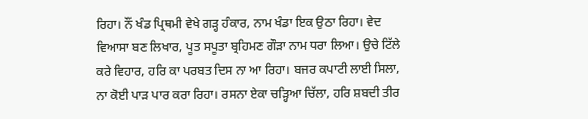ਰਿਹਾ। ਨੌਂ ਖੰਡ ਪ੍ਰਿਥਮੀ ਵੇਖੇ ਗੜ੍ਹ ਹੰਕਾਰ, ਨਾਮ ਖੰਡਾ ਇਕ ਉਠਾ ਰਿਹਾ। ਵੇਦ ਵਿਆਸਾ ਬਣ ਲਿਖਾਰ, ਪੂਤ ਸਪੂਤਾ ਬ੍ਰਹਿਮਣ ਗੌੜਾ ਨਾਮ ਧਰਾ ਲਿਆ। ਉਚੇ ਟਿੱਲੇ ਕਰੇ ਵਿਹਾਰ, ਹਰਿ ਕਾ ਪਰਬਤ ਦਿਸ ਨਾ ਆ ਰਿਹਾ। ਬਜਰ ਕਪਾਟੀ ਲਾਈ ਸਿਲਾ, ਨਾ ਕੋਈ ਪਾੜ ਪਾਰ ਕਰਾ ਰਿਹਾ। ਰਸਨਾ ਏਕਾ ਚੜ੍ਹਿਆ ਚਿੱਲਾ, ਹਰਿ ਸ਼ਬਦੀ ਤੀਰ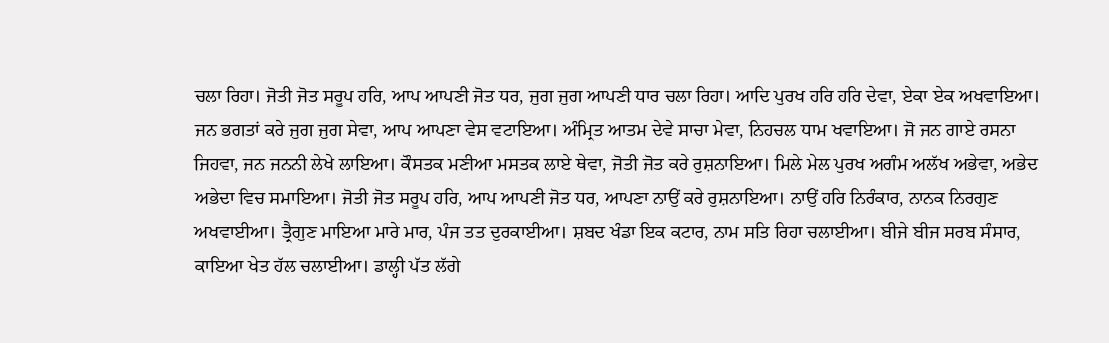ਚਲਾ ਰਿਹਾ। ਜੋਤੀ ਜੋਤ ਸਰੂਪ ਹਰਿ, ਆਪ ਆਪਣੀ ਜੋਤ ਧਰ, ਜੁਗ ਜੁਗ ਆਪਣੀ ਧਾਰ ਚਲਾ ਰਿਹਾ। ਆਦਿ ਪੁਰਖ ਹਰਿ ਹਰਿ ਦੇਵਾ, ਏਕਾ ਏਕ ਅਖਵਾਇਆ। ਜਨ ਭਗਤਾਂ ਕਰੇ ਜੁਗ ਜੁਗ ਸੇਵਾ, ਆਪ ਆਪਣਾ ਵੇਸ ਵਟਾਇਆ। ਅੰਮ੍ਰਿਤ ਆਤਮ ਦੇਵੇ ਸਾਚਾ ਮੇਵਾ, ਨਿਹਚਲ ਧਾਮ ਖਵਾਇਆ। ਜੋ ਜਨ ਗਾਏ ਰਸਨਾ ਜਿਹਵਾ, ਜਨ ਜਨਨੀ ਲੇਖੇ ਲਾਇਆ। ਕੌਸਤਕ ਮਣੀਆ ਮਸਤਕ ਲਾਏ ਥੇਵਾ, ਜੋਤੀ ਜੋਤ ਕਰੇ ਰੁਸ਼ਨਾਇਆ। ਮਿਲੇ ਮੇਲ ਪੁਰਖ ਅਗੰਮ ਅਲੱਖ ਅਭੇਵਾ, ਅਭੇਦ ਅਭੇਦਾ ਵਿਚ ਸਮਾਇਆ। ਜੋਤੀ ਜੋਤ ਸਰੂਪ ਹਰਿ, ਆਪ ਆਪਣੀ ਜੋਤ ਧਰ, ਆਪਣਾ ਨਾਉਂ ਕਰੇ ਰੁਸ਼ਨਾਇਆ। ਨਾਉਂ ਹਰਿ ਨਿਰੰਕਾਰ, ਨਾਨਕ ਨਿਰਗੁਣ ਅਖਵਾਈਆ। ਤ੍ਰੈਗੁਣ ਮਾਇਆ ਮਾਰੇ ਮਾਰ, ਪੰਜ ਤਤ ਦੁਰਕਾਈਆ। ਸ਼ਬਦ ਖੰਡਾ ਇਕ ਕਟਾਰ, ਨਾਮ ਸਤਿ ਰਿਹਾ ਚਲਾਈਆ। ਬੀਜੇ ਬੀਜ ਸਰਬ ਸੰਸਾਰ, ਕਾਇਆ ਖੇਤ ਹੱਲ ਚਲਾਈਆ। ਡਾਲ੍ਹੀ ਪੱਤ ਲੱਗੇ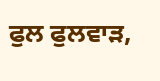ਫੁਲ ਫੁਲਵਾੜ,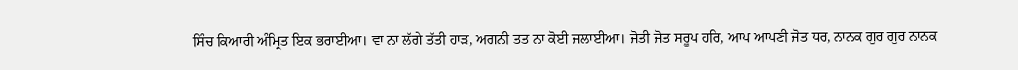ਸਿੰਚ ਕਿਆਰੀ ਅੰਮ੍ਰਿਤ ਇਕ ਭਰਾਈਆ। ਵਾ ਨਾ ਲੱਗੇ ਤੱਤੀ ਹਾੜ, ਅਗਨੀ ਤਤ ਨਾ ਕੋਈ ਜਲਾਈਆ। ਜੋਤੀ ਜੋਤ ਸਰੂਪ ਹਰਿ, ਆਪ ਆਪਣੀ ਜੋਤ ਧਰ, ਨਾਨਕ ਗੁਰ ਗੁਰ ਨਾਨਕ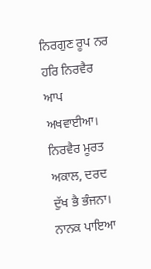ਨਿਰਗੁਣ ਰੂਪ ਨਰ ਹਰਿ ਨਿਰਵੈਰ ਆਪ ਅਖਵਾਈਆ। ਨਿਰਵੈਰ ਮੂਰਤ ਅਕਾਲ, ਦਰਦ ਦੁੱਖ ਭੈ ਭੰਜਨਾ। ਨਾਨਕ ਪਾਇਆ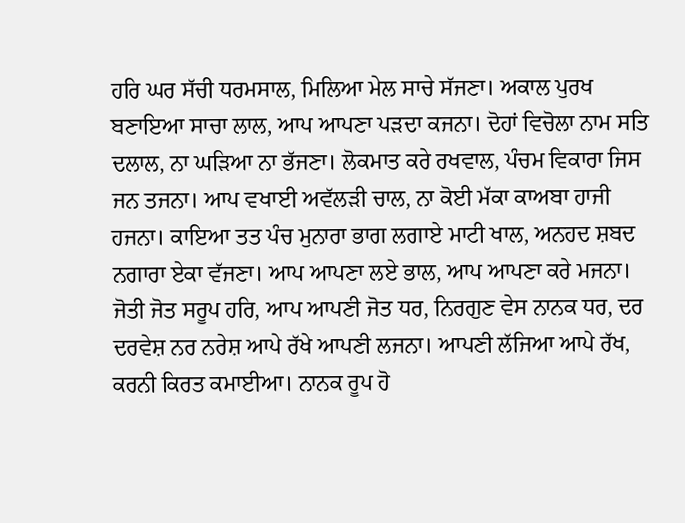ਹਰਿ ਘਰ ਸੱਚੀ ਧਰਮਸਾਲ, ਮਿਲਿਆ ਮੇਲ ਸਾਚੇ ਸੱਜਣਾ। ਅਕਾਲ ਪੁਰਖ ਬਣਾਇਆ ਸਾਚਾ ਲਾਲ, ਆਪ ਆਪਣਾ ਪੜਦਾ ਕਜਨਾ। ਦੋਹਾਂ ਵਿਚੋਲਾ ਨਾਮ ਸਤਿ ਦਲਾਲ, ਨਾ ਘੜਿਆ ਨਾ ਭੱਜਣਾ। ਲੋਕਮਾਤ ਕਰੇ ਰਖਵਾਲ, ਪੰਚਮ ਵਿਕਾਰਾ ਜਿਸ ਜਨ ਤਜਨਾ। ਆਪ ਵਖਾਈ ਅਵੱਲੜੀ ਚਾਲ, ਨਾ ਕੋਈ ਮੱਕਾ ਕਾਅਬਾ ਹਾਜੀ ਹਜਨਾ। ਕਾਇਆ ਤਤ ਪੰਚ ਮੁਨਾਰਾ ਭਾਗ ਲਗਾਏ ਮਾਟੀ ਖਾਲ, ਅਨਹਦ ਸ਼ਬਦ ਨਗਾਰਾ ਏਕਾ ਵੱਜਣਾ। ਆਪ ਆਪਣਾ ਲਏ ਭਾਲ, ਆਪ ਆਪਣਾ ਕਰੇ ਮਜਨਾ। ਜੋਤੀ ਜੋਤ ਸਰੂਪ ਹਰਿ, ਆਪ ਆਪਣੀ ਜੋਤ ਧਰ, ਨਿਰਗੁਣ ਵੇਸ ਨਾਨਕ ਧਰ, ਦਰ ਦਰਵੇਸ਼ ਨਰ ਨਰੇਸ਼ ਆਪੇ ਰੱਖੇ ਆਪਣੀ ਲਜਨਾ। ਆਪਣੀ ਲੱਜਿਆ ਆਪੇ ਰੱਖ, ਕਰਨੀ ਕਿਰਤ ਕਮਾਈਆ। ਨਾਨਕ ਰੂਪ ਹੋ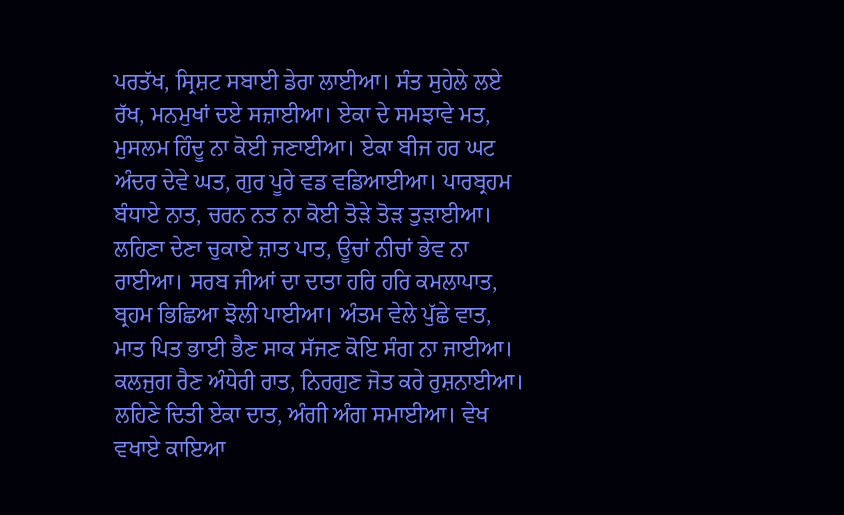ਪਰਤੱਖ, ਸ੍ਰਿਸ਼ਟ ਸਬਾਈ ਡੇਰਾ ਲਾਈਆ। ਸੰਤ ਸੁਹੇਲੇ ਲਏ ਰੱਖ, ਮਨਮੁਖਾਂ ਦਏ ਸਜ਼ਾਈਆ। ਏਕਾ ਦੇ ਸਮਝਾਵੇ ਮਤ, ਮੁਸਲਮ ਹਿੰਦੂ ਨਾ ਕੋਈ ਜਣਾਈਆ। ਏਕਾ ਬੀਜ ਹਰ ਘਟ ਅੰਦਰ ਦੇਵੇ ਘਤ, ਗੁਰ ਪੂਰੇ ਵਡ ਵਡਿਆਈਆ। ਪਾਰਬ੍ਰਹਮ ਬੰਧਾਏ ਨਾਤ, ਚਰਨ ਨਤ ਨਾ ਕੋਈ ਤੋੜੇ ਤੋੜ ਤੁੜਾਈਆ। ਲਹਿਣਾ ਦੇਣਾ ਚੁਕਾਏ ਜ਼ਾਤ ਪਾਤ, ਊਚਾਂ ਨੀਚਾਂ ਭੇਵ ਨਾ ਰਾਈਆ। ਸਰਬ ਜੀਆਂ ਦਾ ਦਾਤਾ ਹਰਿ ਹਰਿ ਕਮਲਾਪਾਤ, ਬ੍ਰਹਮ ਭਿਛਿਆ ਝੋਲੀ ਪਾਈਆ। ਅੰਤਮ ਵੇਲੇ ਪੁੱਛੇ ਵਾਤ, ਮਾਤ ਪਿਤ ਭਾਈ ਭੈਣ ਸਾਕ ਸੱਜਣ ਕੋਇ ਸੰਗ ਨਾ ਜਾਈਆ। ਕਲਜੁਗ ਰੈਣ ਅੰਧੇਰੀ ਰਾਤ, ਨਿਰਗੁਣ ਜੋਤ ਕਰੇ ਰੁਸ਼ਨਾਈਆ। ਲਹਿਣੇ ਦਿਤੀ ਏਕਾ ਦਾਤ, ਅੰਗੀ ਅੰਗ ਸਮਾਈਆ। ਵੇਖ ਵਖਾਏ ਕਾਇਆ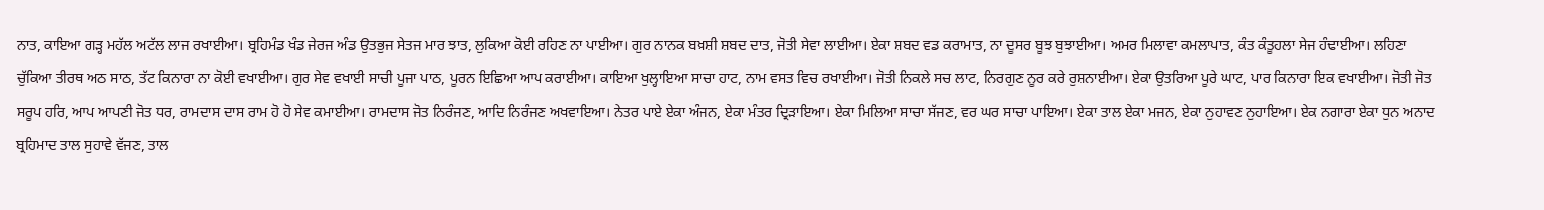ਨਾਤ, ਕਾਇਆ ਗੜ੍ਹ ਮਹੱਲ ਅਟੱਲ ਲਾਜ ਰਖਾਈਆ। ਬ੍ਰਹਿਮੰਡ ਖੰਡ ਜੇਰਜ ਅੰਡ ਉਤਭੁਜ ਸੇਤਜ ਮਾਰ ਝਾਤ, ਲੁਕਿਆ ਕੋਈ ਰਹਿਣ ਨਾ ਪਾਈਆ। ਗੁਰ ਨਾਨਕ ਬਖ਼ਸ਼ੀ ਸ਼ਬਦ ਦਾਤ, ਜੋਤੀ ਸੇਵਾ ਲਾਈਆ। ਏਕਾ ਸ਼ਬਦ ਵਡ ਕਰਾਮਾਤ, ਨਾ ਦੂਸਰ ਬੂਝ ਬੁਝਾਈਆ। ਅਮਰ ਮਿਲਾਵਾ ਕਮਲਾਪਾਤ, ਕੰਤ ਕੰਤੂਹਲਾ ਸੇਜ ਹੰਢਾਈਆ। ਲਹਿਣਾ ਚੁੱਕਿਆ ਤੀਰਥ ਅਠ ਸਾਠ, ਤੱਟ ਕਿਨਾਰਾ ਨਾ ਕੋਈ ਵਖਾਈਆ। ਗੁਰ ਸੇਵ ਵਖਾਈ ਸਾਚੀ ਪੂਜਾ ਪਾਠ, ਪੂਰਨ ਇਛਿਆ ਆਪ ਕਰਾਈਆ। ਕਾਇਆ ਖੁਲ੍ਹਾਇਆ ਸਾਚਾ ਹਾਟ, ਨਾਮ ਵਸਤ ਵਿਚ ਰਖਾਈਆ। ਜੋਤੀ ਨਿਕਲੇ ਸਚ ਲਾਟ, ਨਿਰਗੁਣ ਨੂਰ ਕਰੇ ਰੁਸ਼ਨਾਈਆ। ਏਕਾ ਉਤਰਿਆ ਪੂਰੇ ਘਾਟ, ਪਾਰ ਕਿਨਾਰਾ ਇਕ ਵਖਾਈਆ। ਜੋਤੀ ਜੋਤ ਸਰੂਪ ਹਰਿ, ਆਪ ਆਪਣੀ ਜੋਤ ਧਰ, ਰਾਮਦਾਸ ਦਾਸ ਰਾਮ ਹੋ ਹੋ ਸੇਵ ਕਮਾਈਆ। ਰਾਮਦਾਸ ਜੋਤ ਨਿਰੰਜਣ, ਆਦਿ ਨਿਰੰਜਣ ਅਖਵਾਇਆ। ਨੇਤਰ ਪਾਏ ਏਕਾ ਅੰਜਨ, ਏਕਾ ਮੰਤਰ ਦ੍ਰਿੜਾਇਆ। ਏਕਾ ਮਿਲਿਆ ਸਾਚਾ ਸੱਜਣ, ਵਰ ਘਰ ਸਾਚਾ ਪਾਇਆ। ਏਕਾ ਤਾਲ ਏਕਾ ਮਜਨ, ਏਕਾ ਨੁਹਾਵਣ ਨੁਹਾਇਆ। ਏਕ ਨਗਾਰਾ ਏਕਾ ਧੁਨ ਅਨਾਦ ਬ੍ਰਹਿਮਾਦ ਤਾਲ ਸੁਹਾਵੇ ਵੱਜਣ, ਤਾਲ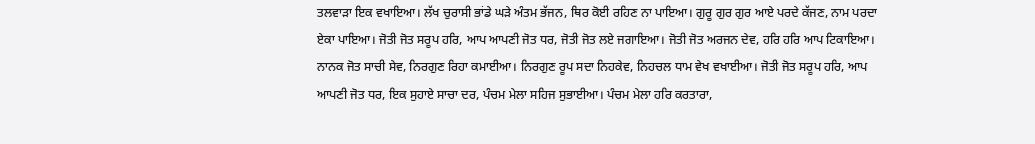ਤਲਵਾੜਾ ਇਕ ਵਖਾਇਆ। ਲੱਖ ਚੁਰਾਸੀ ਭਾਂਡੇ ਘੜੇ ਅੰਤਮ ਭੱਜਨ, ਥਿਰ ਕੋਈ ਰਹਿਣ ਨਾ ਪਾਇਆ। ਗੁਰੂ ਗੁਰ ਗੁਰ ਆਏ ਪਰਦੇ ਕੱਜਣ, ਨਾਮ ਪਰਦਾ ਏਕਾ ਪਾਇਆ। ਜੋਤੀ ਜੋਤ ਸਰੂਪ ਹਰਿ, ਆਪ ਆਪਣੀ ਜੋਤ ਧਰ, ਜੋਤੀ ਜੋਤ ਲਏ ਜਗਾਇਆ। ਜੋਤੀ ਜੋਤ ਅਰਜਨ ਦੇਵ, ਹਰਿ ਹਰਿ ਆਪ ਟਿਕਾਇਆ। ਨਾਨਕ ਜੋਤ ਸਾਚੀ ਸੇਵ, ਨਿਰਗੁਣ ਰਿਹਾ ਕਮਾਈਆ। ਨਿਰਗੁਣ ਰੂਪ ਸਦਾ ਨਿਹਕੇਵ, ਨਿਹਚਲ ਧਾਮ ਵੇਖ ਵਖਾਈਆ। ਜੋਤੀ ਜੋਤ ਸਰੂਪ ਹਰਿ, ਆਪ ਆਪਣੀ ਜੋਤ ਧਰ, ਇਕ ਸੁਹਾਏ ਸਾਚਾ ਦਰ, ਪੰਚਮ ਮੇਲਾ ਸਹਿਜ ਸੁਭਾਈਆ। ਪੰਚਮ ਮੇਲਾ ਹਰਿ ਕਰਤਾਰਾ,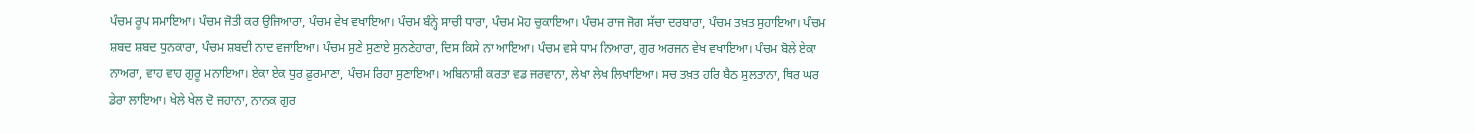ਪੰਚਮ ਰੂਪ ਸਮਾਇਆ। ਪੰਚਮ ਜੋਤੀ ਕਰ ਉਜਿਆਰਾ, ਪੰਚਮ ਵੇਖ ਵਖਾਇਆ। ਪੰਚਮ ਬੰਨ੍ਹੇ ਸਾਚੀ ਧਾਰਾ, ਪੰਚਮ ਮੋਹ ਚੁਕਾਇਆ। ਪੰਚਮ ਰਾਜ ਜੋਗ ਸੱਚਾ ਦਰਬਾਰਾ, ਪੰਚਮ ਤਖ਼ਤ ਸੁਹਾਇਆ। ਪੰਚਮ ਸ਼ਬਦ ਸ਼ਬਦ ਧੁਨਕਾਰਾ, ਪੰਚਮ ਸ਼ਬਦੀ ਨਾਦ ਵਜਾਇਆ। ਪੰਚਮ ਸੁਣੇ ਸੁਣਾਏ ਸੁਨਣੇਹਾਰਾ, ਦਿਸ ਕਿਸੇ ਨਾ ਆਇਆ। ਪੰਚਮ ਵਸੇ ਧਾਮ ਨਿਆਰਾ, ਗੁਰ ਅਰਜਨ ਵੇਖ ਵਖਾਇਆ। ਪੰਚਮ ਬੋਲੇ ਏਕਾ ਨਾਅਰਾ, ਵਾਹ ਵਾਹ ਗੁਰੂ ਮਨਾਇਆ। ਏਕਾ ਏਕ ਧੁਰ ਫ਼ੁਰਮਾਣਾ, ਪੰਚਮ ਰਿਹਾ ਸੁਣਾਇਆ। ਅਬਿਨਾਸ਼ੀ ਕਰਤਾ ਵਡ ਜਰਵਾਨਾ, ਲੇਖਾ ਲੇਖ ਲਿਖਾਇਆ। ਸਚ ਤਖ਼ਤ ਹਰਿ ਬੈਠ ਸੁਲਤਾਨਾ, ਥਿਰ ਘਰ ਡੇਰਾ ਲਾਇਆ। ਖੇਲੇ ਖੇਲ ਦੋ ਜਹਾਨਾ, ਨਾਨਕ ਗੁਰ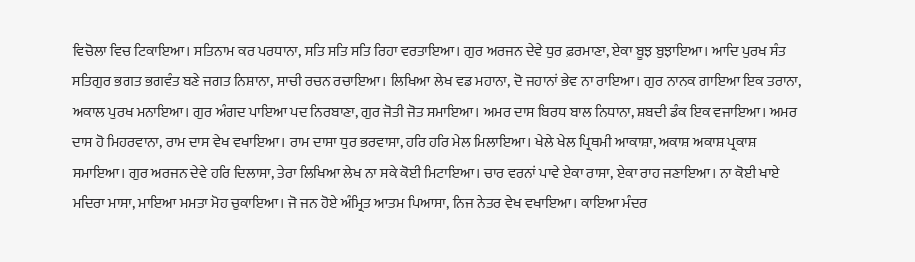ਵਿਚੋਲਾ ਵਿਚ ਟਿਕਾਇਆ। ਸਤਿਨਾਮ ਕਰ ਪਰਧਾਨਾ, ਸਤਿ ਸਤਿ ਸਤਿ ਰਿਹਾ ਵਰਤਾਇਆ। ਗੁਰ ਅਰਜਨ ਦੇਵੇ ਧੁਰ ਫ਼ਰਮਾਣਾ, ਏਕਾ ਬੂਝ ਬੁਝਾਇਆ। ਆਦਿ ਪੁਰਖ ਸੰਤ ਸਤਿਗੁਰ ਭਗਤ ਭਗਵੰਤ ਬਣੇ ਜਗਤ ਨਿਸ਼ਾਨਾ, ਸਾਚੀ ਰਚਨ ਰਚਾਇਆ। ਲਿਖਿਆ ਲੇਖ ਵਡ ਮਹਾਨਾ, ਦੋ ਜਹਾਨਾਂ ਭੇਵ ਨਾ ਰਾਇਆ। ਗੁਰ ਨਾਨਕ ਗਾਇਆ ਇਕ ਤਰਾਨਾ, ਅਕਾਲ ਪੁਰਖ ਮਨਾਇਆ। ਗੁਰ ਅੰਗਦ ਪਾਇਆ ਪਦ ਨਿਰਬਾਣਾ, ਗੁਰ ਜੋਤੀ ਜੋਤ ਸਮਾਇਆ। ਅਮਰ ਦਾਸ ਬਿਰਧ ਬਾਲ ਨਿਧਾਨਾ, ਸ਼ਬਦੀ ਡੰਕ ਇਕ ਵਜਾਇਆ। ਅਮਰ ਦਾਸ ਹੋ ਮਿਹਰਵਾਨਾ, ਰਾਮ ਦਾਸ ਵੇਖ ਵਖਾਇਆ। ਰਾਮ ਦਾਸਾ ਧੁਰ ਭਰਵਾਸਾ, ਹਰਿ ਹਰਿ ਮੇਲ ਮਿਲਾਇਆ। ਖੇਲੇ ਖੇਲ ਪ੍ਰਿਥਮੀ ਆਕਾਸ਼ਾ, ਅਕਾਸ਼ ਅਕਾਸ਼ ਪ੍ਰਕਾਸ਼ ਸਮਾਇਆ। ਗੁਰ ਅਰਜਨ ਦੇਵੇ ਹਰਿ ਦਿਲਾਸਾ, ਤੇਰਾ ਲਿਖਿਆ ਲੇਖ ਨਾ ਸਕੇ ਕੋਈ ਮਿਟਾਇਆ। ਚਾਰ ਵਰਨਾਂ ਪਾਵੇ ਏਕਾ ਰਾਸਾ, ਏਕਾ ਰਾਹ ਜਣਾਇਆ। ਨਾ ਕੋਈ ਖਾਏ ਮਦਿਰਾ ਮਾਸਾ, ਮਾਇਆ ਮਮਤਾ ਮੋਹ ਚੁਕਾਇਆ। ਜੋ ਜਨ ਹੋਏ ਅੰਮ੍ਰਿਤ ਆਤਮ ਪਿਆਸਾ, ਨਿਜ ਨੇਤਰ ਵੇਖ ਵਖਾਇਆ। ਕਾਇਆ ਮੰਦਰ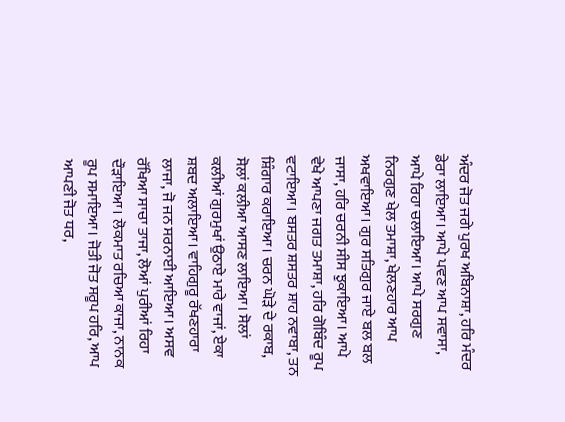ਅੰਦਰ ਜੋਤ ਜਗੇ ਪੁਰਖ ਅਬਿਨਾਸ਼ਾ, ਹਰਿ ਮੰਦਰ ਡੇਰਾ ਲਾਇਆ। ਆਪੇ ਪਵਣ ਆਪ ਸਵਾਸਾ, ਆਪੇ ਰਿਹਾ ਚਲਾਇਆ। ਆਪੇ ਸਰਗੁਣ ਨਿਰਗੁਣ ਖੇਲ ਤਮਾਸ਼ਾ, ਖੇਲਣਹਾਰ ਆਪ ਅਖਵਾਇਆ। ਗੁਰ ਸਤਿਗੁਰ ਜਾਏ ਬਲ ਬਲ ਜਾਸਾ, ਹਰਿ ਚਰਨੀ ਸੀਸ ਝੁਕਾਇਆ। ਆਪੇ ਵੇਖੇ ਆਪਣਾ ਜਗਤ ਤਮਾਸ਼ਾ, ਹਰਿ ਗੋਬਿੰਦ ਰੂਪ ਵਟਾਇਆ। ਬਸਤਰ ਸ਼ਸਤਰ ਸ਼ਾਹ ਨਵਾਬਾ, ਤਨ ਸ਼ਿੰਗਾਰ ਕਰਾਇਆ। ਚਰਨ ਘੋੜੇ ਦੇ ਰਕਾਬ, ਸੋਲਾਂ ਕਲੀਆ ਆਸਣ ਲਾਇਆ। ਸੋਲਾਂ ਕਲੀਆਂ ਗੁਰਮੁਖਾਂ ਉਠਾਏ ਮਾਰੇ ਵਾਜਾਂ, ਏਕਾ ਸ਼ਬਦ ਅਲਾਇਆ। ਵਾਹਿਗੁਰੂ ਰੱਖਣਹਾਰਾ ਲਾਜਾ, ਜੋ ਜਨ ਸਰਨਾਈ ਆਇਆ। ਅਸਵ ਰੱਖਿਆ ਸਾਚਾ ਤਾਜਾ, ਲੋਆਂ ਪੁਰੀਆਂ ਰਿਹਾ ਦੌੜਾਇਆ। ਲੋਕਮਾਤ ਰਚਿਆ ਕਾਜਾ, ਨਾਨਕ ਰੂਪ ਸਮਾਇਆ। ਜੋਤੀ ਜੋਤ ਸਰੂਪ ਹਰਿ, ਆਪ ਆਪਣੀ ਜੋਤ ਧਰ,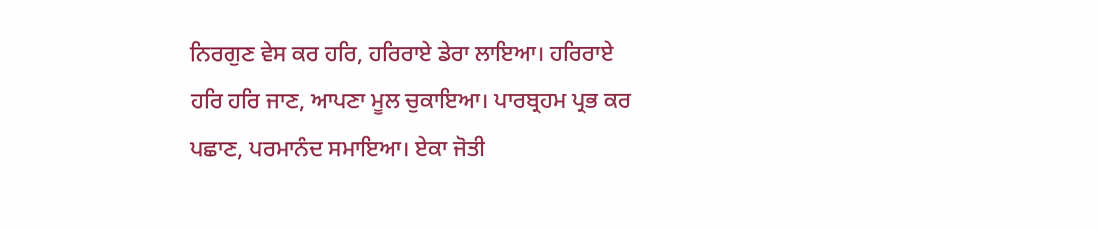ਨਿਰਗੁਣ ਵੇਸ ਕਰ ਹਰਿ, ਹਰਿਰਾਏ ਡੇਰਾ ਲਾਇਆ। ਹਰਿਰਾਏ ਹਰਿ ਹਰਿ ਜਾਣ, ਆਪਣਾ ਮੂਲ ਚੁਕਾਇਆ। ਪਾਰਬ੍ਰਹਮ ਪ੍ਰਭ ਕਰ ਪਛਾਣ, ਪਰਮਾਨੰਦ ਸਮਾਇਆ। ਏਕਾ ਜੋਤੀ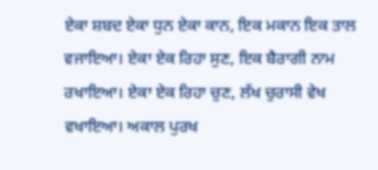ਏਕਾ ਸ਼ਬਦ ਏਕਾ ਧੁਨ ਏਕਾ ਕਾਨ, ਇਕ ਮਕਾਨ ਇਕ ਤਾਲ ਵਜਾਇਆ। ਏਕਾ ਏਕ ਰਿਹਾ ਸੁਣ, ਇਕ ਬੈਰਾਗੀ ਨਾਮ ਰਖਾਇਆ। ਏਕਾ ਏਕ ਰਿਹਾ ਚੁਣ, ਲੱਖ ਚੁਰਾਸੀ ਵੇਖ ਵਖਾਇਆ। ਅਕਾਲ ਪੁਰਖ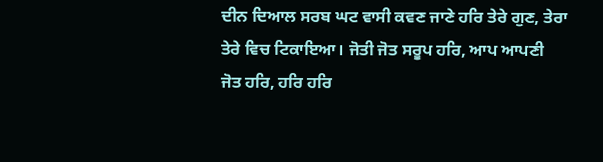ਦੀਨ ਦਿਆਲ ਸਰਬ ਘਟ ਵਾਸੀ ਕਵਣ ਜਾਣੇ ਹਰਿ ਤੇਰੇ ਗੁਣ, ਤੇਰਾ ਤੇਰੇ ਵਿਚ ਟਿਕਾਇਆ। ਜੋਤੀ ਜੋਤ ਸਰੂਪ ਹਰਿ, ਆਪ ਆਪਣੀ ਜੋਤ ਹਰਿ, ਹਰਿ ਹਰਿ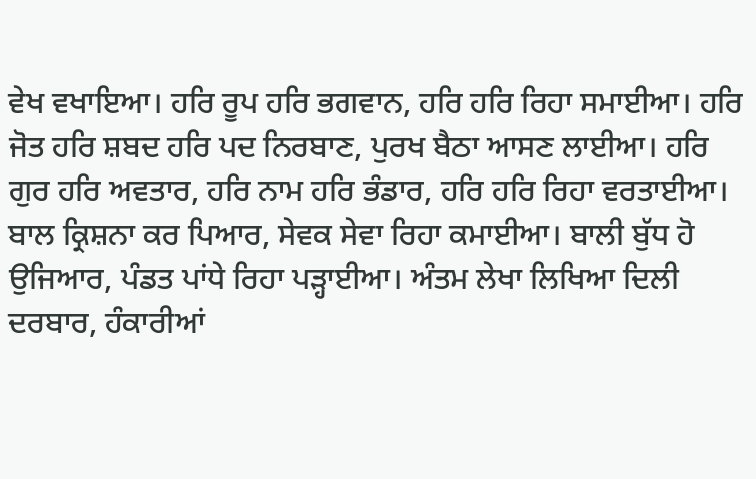ਵੇਖ ਵਖਾਇਆ। ਹਰਿ ਰੂਪ ਹਰਿ ਭਗਵਾਨ, ਹਰਿ ਹਰਿ ਰਿਹਾ ਸਮਾਈਆ। ਹਰਿ ਜੋਤ ਹਰਿ ਸ਼ਬਦ ਹਰਿ ਪਦ ਨਿਰਬਾਣ, ਪੁਰਖ ਬੈਠਾ ਆਸਣ ਲਾਈਆ। ਹਰਿ ਗੁਰ ਹਰਿ ਅਵਤਾਰ, ਹਰਿ ਨਾਮ ਹਰਿ ਭੰਡਾਰ, ਹਰਿ ਹਰਿ ਰਿਹਾ ਵਰਤਾਈਆ। ਬਾਲ ਕ੍ਰਿਸ਼ਨਾ ਕਰ ਪਿਆਰ, ਸੇਵਕ ਸੇਵਾ ਰਿਹਾ ਕਮਾਈਆ। ਬਾਲੀ ਬੁੱਧ ਹੋ ਉਜਿਆਰ, ਪੰਡਤ ਪਾਂਧੇ ਰਿਹਾ ਪੜ੍ਹਾਈਆ। ਅੰਤਮ ਲੇਖਾ ਲਿਖਿਆ ਦਿਲੀ ਦਰਬਾਰ, ਹੰਕਾਰੀਆਂ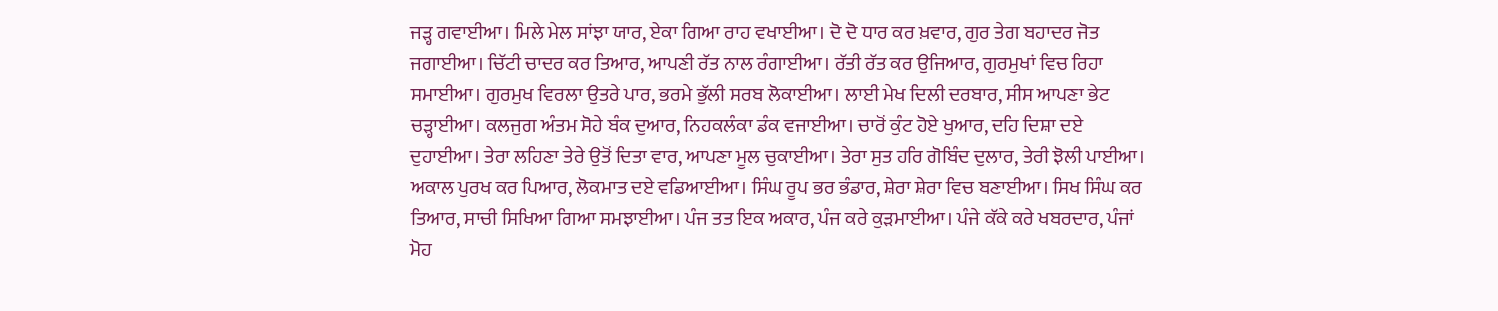ਜੜ੍ਹ ਗਵਾਈਆ। ਮਿਲੇ ਮੇਲ ਸਾਂਝਾ ਯਾਰ, ਏਕਾ ਗਿਆ ਰਾਹ ਵਖਾਈਆ। ਦੋ ਦੋ ਧਾਰ ਕਰ ਖ਼ਵਾਰ, ਗੁਰ ਤੇਗ ਬਹਾਦਰ ਜੋਤ ਜਗਾਈਆ। ਚਿੱਟੀ ਚਾਦਰ ਕਰ ਤਿਆਰ, ਆਪਣੀ ਰੱਤ ਨਾਲ ਰੰਗਾਈਆ। ਰੱਤੀ ਰੱਤ ਕਰ ਉਜਿਆਰ, ਗੁਰਮੁਖਾਂ ਵਿਚ ਰਿਹਾ ਸਮਾਈਆ। ਗੁਰਮੁਖ ਵਿਰਲਾ ਉਤਰੇ ਪਾਰ, ਭਰਮੇ ਭੁੱਲੀ ਸਰਬ ਲੋਕਾਈਆ। ਲਾਈ ਮੇਖ ਦਿਲੀ ਦਰਬਾਰ, ਸੀਸ ਆਪਣਾ ਭੇਟ ਚੜ੍ਹਾਈਆ। ਕਲਜੁਗ ਅੰਤਮ ਸੋਹੇ ਬੰਕ ਦੁਆਰ, ਨਿਹਕਲੰਕਾ ਡੰਕ ਵਜਾਈਆ। ਚਾਰੋਂ ਕੁੰਟ ਹੋਏ ਖੁਆਰ, ਦਹਿ ਦਿਸ਼ਾ ਦਏ ਦੁਹਾਈਆ। ਤੇਰਾ ਲਹਿਣਾ ਤੇਰੇ ਉਤੋਂ ਦਿਤਾ ਵਾਰ, ਆਪਣਾ ਮੂਲ ਚੁਕਾਈਆ। ਤੇਰਾ ਸੁਤ ਹਰਿ ਗੋਬਿੰਦ ਦੁਲਾਰ, ਤੇਰੀ ਝੋਲੀ ਪਾਈਆ। ਅਕਾਲ ਪੁਰਖ ਕਰ ਪਿਆਰ, ਲੋਕਮਾਤ ਦਏ ਵਡਿਆਈਆ। ਸਿੰਘ ਰੂਪ ਭਰ ਭੰਡਾਰ, ਸ਼ੇਰਾ ਸ਼ੇਰਾ ਵਿਚ ਬਣਾਈਆ। ਸਿਖ ਸਿੰਘ ਕਰ ਤਿਆਰ, ਸਾਚੀ ਸਿਖਿਆ ਗਿਆ ਸਮਝਾਈਆ। ਪੰਜ ਤਤ ਇਕ ਅਕਾਰ, ਪੰਜ ਕਰੇ ਕੁੜਮਾਈਆ। ਪੰਜੇ ਕੱਕੇ ਕਰੇ ਖਬਰਦਾਰ, ਪੰਜਾਂ ਮੋਹ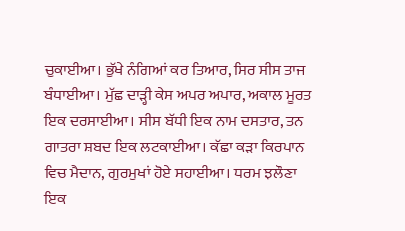ਚੁਕਾਈਆ। ਭੁੱਖੇ ਨੰਗਿਆਂ ਕਰ ਤਿਆਰ, ਸਿਰ ਸੀਸ ਤਾਜ ਬੰਧਾਈਆ। ਮੁੱਛ ਦਾੜ੍ਹੀ ਕੇਸ ਅਪਰ ਅਪਾਰ, ਅਕਾਲ ਮੂਰਤ ਇਕ ਦਰਸਾਈਆ। ਸੀਸ ਬੱਧੀ ਇਕ ਨਾਮ ਦਸਤਾਰ, ਤਨ ਗਾਤਰਾ ਸ਼ਬਦ ਇਕ ਲਟਕਾਈਆ। ਕੱਛਾ ਕੜਾ ਕਿਰਪਾਨ ਵਿਚ ਮੈਦਾਨ, ਗੁਰਮੁਖਾਂ ਹੋਏ ਸਹਾਈਆ। ਧਰਮ ਝਲੌਣਾ ਇਕ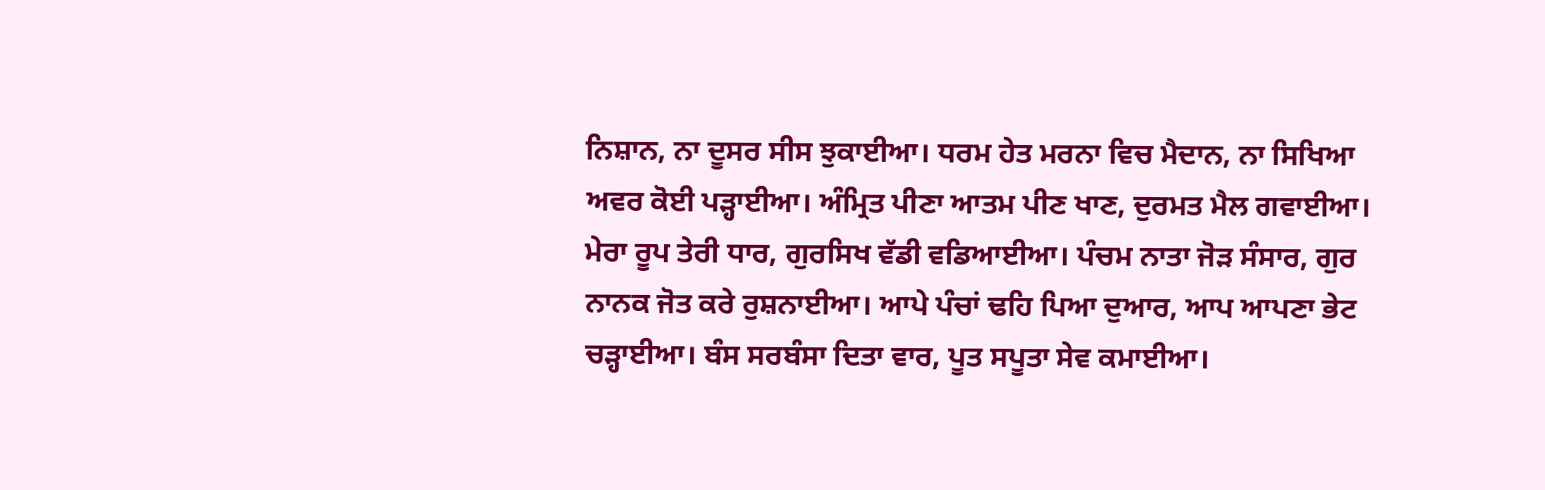ਨਿਸ਼ਾਨ, ਨਾ ਦੂਸਰ ਸੀਸ ਝੁਕਾਈਆ। ਧਰਮ ਹੇਤ ਮਰਨਾ ਵਿਚ ਮੈਦਾਨ, ਨਾ ਸਿਖਿਆ ਅਵਰ ਕੋਈ ਪੜ੍ਹਾਈਆ। ਅੰਮ੍ਰਿਤ ਪੀਣਾ ਆਤਮ ਪੀਣ ਖਾਣ, ਦੁਰਮਤ ਮੈਲ ਗਵਾਈਆ। ਮੇਰਾ ਰੂਪ ਤੇਰੀ ਧਾਰ, ਗੁਰਸਿਖ ਵੱਡੀ ਵਡਿਆਈਆ। ਪੰਚਮ ਨਾਤਾ ਜੋੜ ਸੰਸਾਰ, ਗੁਰ ਨਾਨਕ ਜੋਤ ਕਰੇ ਰੁਸ਼ਨਾਈਆ। ਆਪੇ ਪੰਚਾਂ ਢਹਿ ਪਿਆ ਦੁਆਰ, ਆਪ ਆਪਣਾ ਭੇਟ ਚੜ੍ਹਾਈਆ। ਬੰਸ ਸਰਬੰਸਾ ਦਿਤਾ ਵਾਰ, ਪੂਤ ਸਪੂਤਾ ਸੇਵ ਕਮਾਈਆ।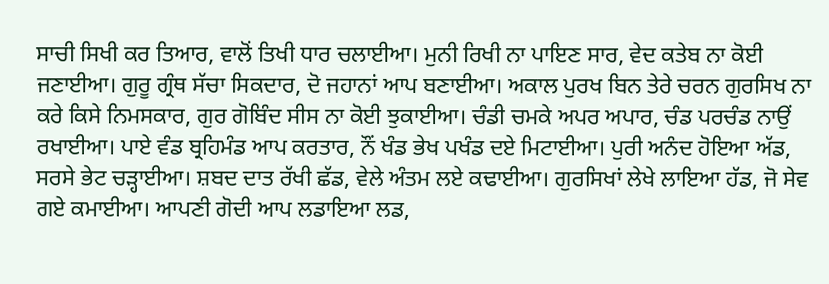ਸਾਚੀ ਸਿਖੀ ਕਰ ਤਿਆਰ, ਵਾਲੋਂ ਤਿਖੀ ਧਾਰ ਚਲਾਈਆ। ਮੁਨੀ ਰਿਖੀ ਨਾ ਪਾਇਣ ਸਾਰ, ਵੇਦ ਕਤੇਬ ਨਾ ਕੋਈ ਜਣਾਈਆ। ਗੁਰੂ ਗ੍ਰੰਥ ਸੱਚਾ ਸਿਕਦਾਰ, ਦੋ ਜਹਾਨਾਂ ਆਪ ਬਣਾਈਆ। ਅਕਾਲ ਪੁਰਖ ਬਿਨ ਤੇਰੇ ਚਰਨ ਗੁਰਸਿਖ ਨਾ ਕਰੇ ਕਿਸੇ ਨਿਮਸਕਾਰ, ਗੁਰ ਗੋਬਿੰਦ ਸੀਸ ਨਾ ਕੋਈ ਝੁਕਾਈਆ। ਚੰਡੀ ਚਮਕੇ ਅਪਰ ਅਪਾਰ, ਚੰਡ ਪਰਚੰਡ ਨਾਉਂ ਰਖਾਈਆ। ਪਾਏ ਵੰਡ ਬ੍ਰਹਿਮੰਡ ਆਪ ਕਰਤਾਰ, ਨੌਂ ਖੰਡ ਭੇਖ ਪਖੰਡ ਦਏ ਮਿਟਾਈਆ। ਪੁਰੀ ਅਨੰਦ ਹੋਇਆ ਅੱਡ, ਸਰਸੇ ਭੇਟ ਚੜ੍ਹਾਈਆ। ਸ਼ਬਦ ਦਾਤ ਰੱਖੀ ਛੱਡ, ਵੇਲੇ ਅੰਤਮ ਲਏ ਕਢਾਈਆ। ਗੁਰਸਿਖਾਂ ਲੇਖੇ ਲਾਇਆ ਹੱਡ, ਜੋ ਸੇਵ ਗਏ ਕਮਾਈਆ। ਆਪਣੀ ਗੋਦੀ ਆਪ ਲਡਾਇਆ ਲਡ,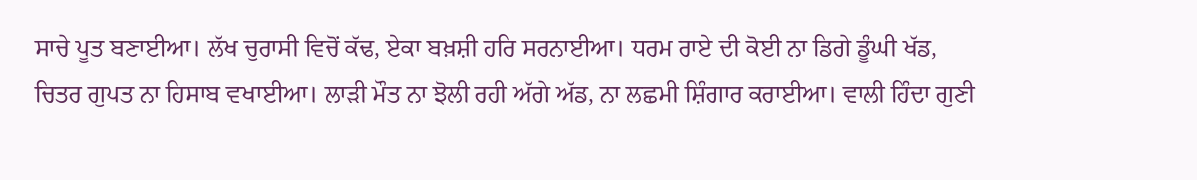ਸਾਚੇ ਪੂਤ ਬਣਾਈਆ। ਲੱਖ ਚੁਰਾਸੀ ਵਿਚੋਂ ਕੱਢ, ਏਕਾ ਬਖ਼ਸ਼ੀ ਹਰਿ ਸਰਨਾਈਆ। ਧਰਮ ਰਾਏ ਦੀ ਕੋਈ ਨਾ ਡਿਗੇ ਡੂੰਘੀ ਖੱਡ, ਚਿਤਰ ਗੁਪਤ ਨਾ ਹਿਸਾਬ ਵਖਾਈਆ। ਲਾੜੀ ਮੌਤ ਨਾ ਝੋਲੀ ਰਹੀ ਅੱਗੇ ਅੱਡ, ਨਾ ਲਛਮੀ ਸ਼ਿੰਗਾਰ ਕਰਾਈਆ। ਵਾਲੀ ਹਿੰਦਾ ਗੁਣੀ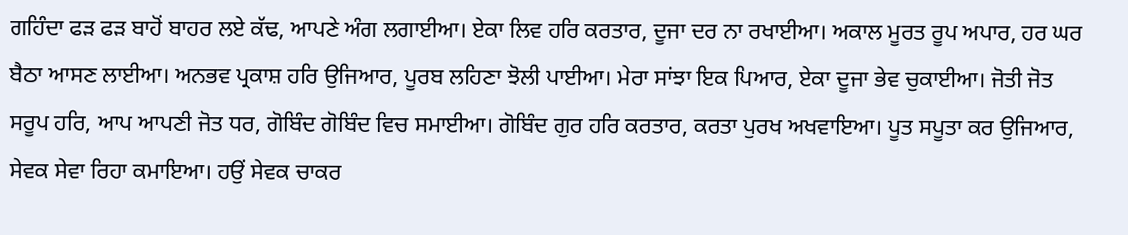ਗਹਿੰਦਾ ਫੜ ਫੜ ਬਾਹੋਂ ਬਾਹਰ ਲਏ ਕੱਢ, ਆਪਣੇ ਅੰਗ ਲਗਾਈਆ। ਏਕਾ ਲਿਵ ਹਰਿ ਕਰਤਾਰ, ਦੂਜਾ ਦਰ ਨਾ ਰਖਾਈਆ। ਅਕਾਲ ਮੂਰਤ ਰੂਪ ਅਪਾਰ, ਹਰ ਘਰ ਬੈਠਾ ਆਸਣ ਲਾਈਆ। ਅਨਭਵ ਪ੍ਰਕਾਸ਼ ਹਰਿ ਉਜਿਆਰ, ਪੂਰਬ ਲਹਿਣਾ ਝੋਲੀ ਪਾਈਆ। ਮੇਰਾ ਸਾਂਝਾ ਇਕ ਪਿਆਰ, ਏਕਾ ਦੂਜਾ ਭੇਵ ਚੁਕਾਈਆ। ਜੋਤੀ ਜੋਤ ਸਰੂਪ ਹਰਿ, ਆਪ ਆਪਣੀ ਜੋਤ ਧਰ, ਗੋਬਿੰਦ ਗੋਬਿੰਦ ਵਿਚ ਸਮਾਈਆ। ਗੋਬਿੰਦ ਗੁਰ ਹਰਿ ਕਰਤਾਰ, ਕਰਤਾ ਪੁਰਖ ਅਖਵਾਇਆ। ਪੂਤ ਸਪੂਤਾ ਕਰ ਉਜਿਆਰ, ਸੇਵਕ ਸੇਵਾ ਰਿਹਾ ਕਮਾਇਆ। ਹਉਂ ਸੇਵਕ ਚਾਕਰ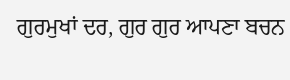ਗੁਰਮੁਖਾਂ ਦਰ, ਗੁਰ ਗੁਰ ਆਪਣਾ ਬਚਨ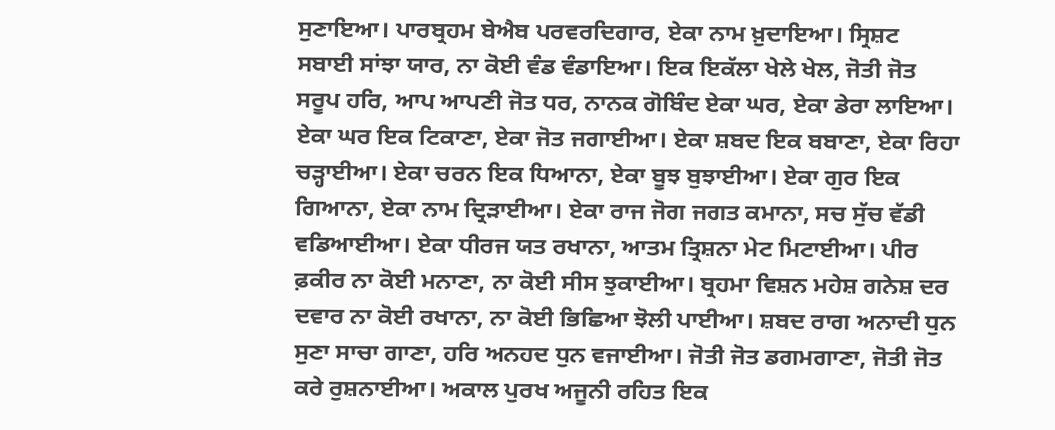ਸੁਣਾਇਆ। ਪਾਰਬ੍ਰਹਮ ਬੇਐਬ ਪਰਵਰਦਿਗਾਰ, ਏਕਾ ਨਾਮ ਖ਼ੁਦਾਇਆ। ਸ੍ਰਿਸ਼ਟ ਸਬਾਈ ਸਾਂਝਾ ਯਾਰ, ਨਾ ਕੋਈ ਵੰਡ ਵੰਡਾਇਆ। ਇਕ ਇਕੱਲਾ ਖੇਲੇ ਖੇਲ, ਜੋਤੀ ਜੋਤ ਸਰੂਪ ਹਰਿ, ਆਪ ਆਪਣੀ ਜੋਤ ਧਰ, ਨਾਨਕ ਗੋਬਿੰਦ ਏਕਾ ਘਰ, ਏਕਾ ਡੇਰਾ ਲਾਇਆ। ਏਕਾ ਘਰ ਇਕ ਟਿਕਾਣਾ, ਏਕਾ ਜੋਤ ਜਗਾਈਆ। ਏਕਾ ਸ਼ਬਦ ਇਕ ਬਬਾਣਾ, ਏਕਾ ਰਿਹਾ ਚੜ੍ਹਾਈਆ। ਏਕਾ ਚਰਨ ਇਕ ਧਿਆਨਾ, ਏਕਾ ਬੂਝ ਬੁਝਾਈਆ। ਏਕਾ ਗੁਰ ਇਕ ਗਿਆਨਾ, ਏਕਾ ਨਾਮ ਦ੍ਰਿੜਾਈਆ। ਏਕਾ ਰਾਜ ਜੋਗ ਜਗਤ ਕਮਾਨਾ, ਸਚ ਸੁੱਚ ਵੱਡੀ ਵਡਿਆਈਆ। ਏਕਾ ਧੀਰਜ ਯਤ ਰਖਾਨਾ, ਆਤਮ ਤ੍ਰਿਸ਼ਨਾ ਮੇਟ ਮਿਟਾਈਆ। ਪੀਰ ਫ਼ਕੀਰ ਨਾ ਕੋਈ ਮਨਾਣਾ, ਨਾ ਕੋਈ ਸੀਸ ਝੁਕਾਈਆ। ਬ੍ਰਹਮਾ ਵਿਸ਼ਨ ਮਹੇਸ਼ ਗਨੇਸ਼ ਦਰ ਦਵਾਰ ਨਾ ਕੋਈ ਰਖਾਨਾ, ਨਾ ਕੋਈ ਭਿਛਿਆ ਝੋਲੀ ਪਾਈਆ। ਸ਼ਬਦ ਰਾਗ ਅਨਾਦੀ ਧੁਨ ਸੁਣਾ ਸਾਚਾ ਗਾਣਾ, ਹਰਿ ਅਨਹਦ ਧੁਨ ਵਜਾਈਆ। ਜੋਤੀ ਜੋਤ ਡਗਮਗਾਣਾ, ਜੋਤੀ ਜੋਤ ਕਰੇ ਰੁਸ਼ਨਾਈਆ। ਅਕਾਲ ਪੁਰਖ ਅਜੂਨੀ ਰਹਿਤ ਇਕ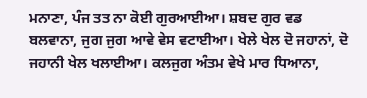ਮਨਾਣਾ, ਪੰਜ ਤਤ ਨਾ ਕੋਈ ਗੁਰਆਈਆ। ਸ਼ਬਦ ਗੁਰ ਵਡ ਬਲਵਾਨਾ, ਜੁਗ ਜੁਗ ਆਵੇ ਵੇਸ ਵਟਾਈਆ। ਖੇਲੇ ਖੇਲ ਦੋ ਜਹਾਨਾਂ, ਦੋ ਜਹਾਨੀ ਖੇਲ ਖਲਾਈਆ। ਕਲਜੁਗ ਅੰਤਮ ਵੇਖੇ ਮਾਰ ਧਿਆਨਾ,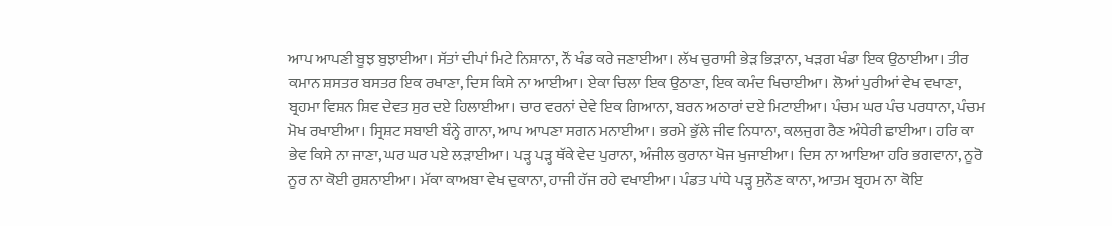ਆਪ ਆਪਣੀ ਬੂਝ ਬੁਝਾਈਆ। ਸੱਤਾਂ ਦੀਪਾਂ ਮਿਟੇ ਨਿਸ਼ਾਨਾ, ਨੌਂ ਖੰਡ ਕਰੇ ਜਣਾਈਆ। ਲੱਖ ਚੁਰਾਸੀ ਭੇੜ ਭਿੜਾਨਾ, ਖੜਗ ਖੰਡਾ ਇਕ ਉਠਾਈਆ। ਤੀਰ ਕਮਾਨ ਸ਼ਸਤਰ ਬਸਤਰ ਇਕ ਰਖਾਣਾ, ਦਿਸ ਕਿਸੇ ਨਾ ਆਈਆ। ਏਕਾ ਚਿਲਾ ਇਕ ਉਠਾਣਾ, ਇਕ ਕਮੰਦ ਖਿਚਾਈਆ। ਲੋਆਂ ਪੁਰੀਆਂ ਵੇਖ ਵਖਾਣਾ, ਬ੍ਰਹਮਾ ਵਿਸ਼ਨ ਸ਼ਿਵ ਦੇਵਤ ਸੁਰ ਦਏ ਹਿਲਾਈਆ। ਚਾਰ ਵਰਨਾਂ ਦੇਵੇ ਇਕ ਗਿਆਨਾ, ਬਰਨ ਅਠਾਰਾਂ ਦਏ ਮਿਟਾਈਆ। ਪੰਚਮ ਘਰ ਪੰਚ ਪਰਧਾਨਾ, ਪੰਚਮ ਮੋਖ ਰਖਾਈਆ। ਸ੍ਰਿਸ਼ਟ ਸਬਾਈ ਬੰਨ੍ਹੇ ਗਾਨਾ, ਆਪ ਆਪਣਾ ਸਗਨ ਮਨਾਈਆ। ਭਰਮੇ ਭੁੱਲੇ ਜੀਵ ਨਿਧਾਨਾ, ਕਲਜੁਗ ਰੈਣ ਅੰਧੇਰੀ ਛਾਈਆ। ਹਰਿ ਕਾ ਭੇਵ ਕਿਸੇ ਨਾ ਜਾਣਾ, ਘਰ ਘਰ ਪਏ ਲੜਾਈਆ। ਪੜ੍ਹ ਪੜ੍ਹ ਥੱਕੇ ਵੇਦ ਪੁਰਾਨਾ, ਅੰਜੀਲ ਕੁਰਾਨਾ ਖੋਜ ਖੁਜਾਈਆ। ਦਿਸ ਨਾ ਆਇਆ ਹਰਿ ਭਗਵਾਨਾ, ਨੂਰੋ ਨੂਰ ਨਾ ਕੋਈ ਰੁਸ਼ਨਾਈਆ। ਮੱਕਾ ਕਾਅਬਾ ਵੇਖ ਦੁਕਾਨਾ, ਹਾਜੀ ਹੱਜ ਰਹੇ ਵਖਾਈਆ। ਪੰਡਤ ਪਾਂਧੇ ਪੜ੍ਹ ਸੁਨੌਣ ਕਾਨਾ, ਆਤਮ ਬ੍ਰਹਮ ਨਾ ਕੋਇ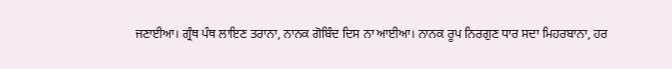ਜਣਾਈਆ। ਗ੍ਰੰਥ ਪੰਥ ਲਾਇਣ ਤਰਾਨਾ, ਨਾਨਕ ਗੋਬਿੰਦ ਦਿਸ ਨਾ ਆਈਆ। ਨਾਨਕ ਰੂਪ ਨਿਰਗੁਣ ਧਾਰ ਸਦਾ ਮਿਹਰਬਾਨਾ, ਹਰ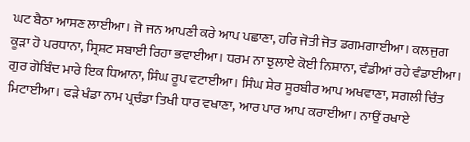ਘਟ ਬੈਠਾ ਆਸਣ ਲਾਈਆ। ਜੋ ਜਨ ਆਪਣੀ ਕਰੇ ਆਪ ਪਛਾਣਾ, ਹਰਿ ਜੋਤੀ ਜੋਤ ਡਗਮਗਾਈਆ। ਕਲਜੁਗ ਕੂੜਾ ਹੋ ਪਰਧਾਨਾ, ਸ੍ਰਿਸ਼ਟ ਸਬਾਈ ਰਿਹਾ ਭਵਾਈਆ। ਧਰਮ ਨਾ ਝੁਲਾਏ ਕੋਈ ਨਿਸ਼ਾਨਾ, ਵੰਡੀਆਂ ਰਹੇ ਵੰਡਾਈਆ। ਗੁਰ ਗੋਬਿੰਦ ਮਾਰੇ ਇਕ ਧਿਆਨਾ, ਸਿੰਘ ਰੂਪ ਵਟਾਈਆ। ਸਿੰਘ ਸ਼ੇਰ ਸੂਰਬੀਰ ਆਪ ਅਖਵਾਣਾ, ਸਗਲੀ ਚਿੰਤ ਮਿਟਾਈਆ। ਫੜੇ ਖੰਡਾ ਨਾਮ ਪ੍ਰਚੰਡਾ ਤਿਖੀ ਧਾਰ ਵਖਾਣਾ, ਆਰ ਪਾਰ ਆਪ ਕਰਾਈਆ। ਨਾਉਂ ਰਖਾਏ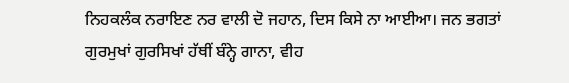ਨਿਹਕਲੰਕ ਨਰਾਇਣ ਨਰ ਵਾਲੀ ਦੋ ਜਹਾਨ, ਦਿਸ ਕਿਸੇ ਨਾ ਆਈਆ। ਜਨ ਭਗਤਾਂ ਗੁਰਮੁਖਾਂ ਗੁਰਸਿਖਾਂ ਹੱਥੀਂ ਬੰਨ੍ਹੇ ਗਾਨਾ, ਵੀਹ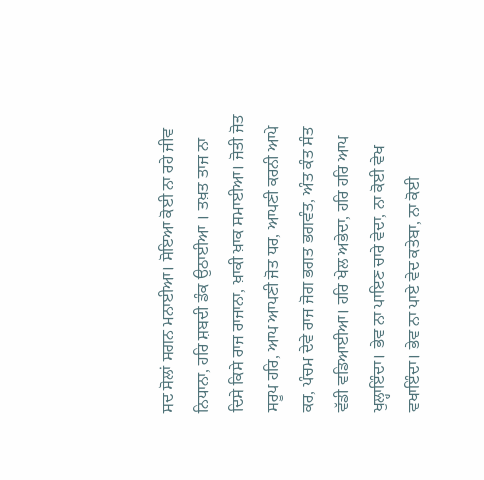ਸਦ ਸੋਲਾਂ ਸਗਨ ਮਨਾਈਆ। ਸੋਇਆ ਕੋਈ ਨਾ ਰਹੇ ਜੀਵ ਨਿਧਾਨਾ, ਹਰਿ ਸ਼ਬਦੀ ਡੰਕ ਉਠਾਈਆ । ਤਖ਼ਤ ਤਾਜ ਨਾ ਦਿਸੇ ਕਿਸੇ ਰਾਜ ਰਾਜਾਨਾ, ਖ਼ਾਕੀ ਖ਼ਾਕ ਸਮਾਈਆ। ਜੋਤੀ ਜੋਤ ਸਰੂਪ ਹਰਿ, ਆਪ ਆਪਣੀ ਜੋਤ ਧਰ, ਆਪਣੀ ਕਰਨੀ ਆਪੇ ਕਰ, ਪੰਚਮ ਦੇਵੇ ਰਾਜ ਜੋਗ ਭਗਤ ਭਗਵੰਤ, ਅੰਤ ਕੰਤ ਸੰਤ ਵੱਡੀ ਵਡਿਆਈਆ। ਹਰਿ ਖੇਲ ਅਭੇਦਾ, ਹਰਿ ਹਰਿ ਆਪ ਖੁਲ੍ਹਾਇੰਦਾ। ਭੇਵ ਨਾ ਪਾਇਣ ਚਾਰੇ ਵੇਦਾ, ਨਾ ਕੋਈ ਵੇਖ ਵਖਾਇੰਦਾ। ਭੇਵ ਨਾ ਪਾਏ ਵੇਦ ਕਤੇਬਾ, ਨਾ ਕੋਈ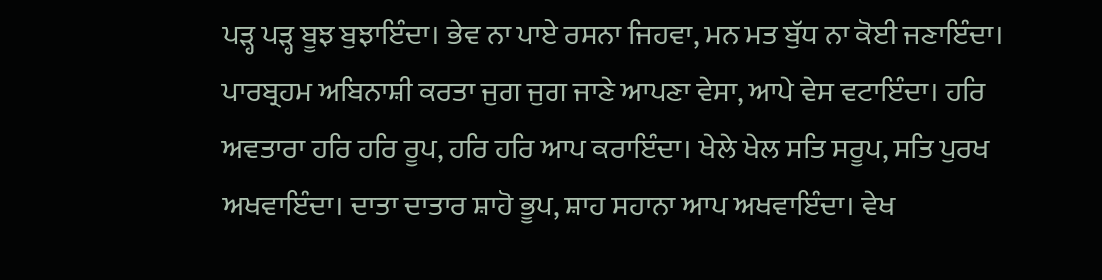ਪੜ੍ਹ ਪੜ੍ਹ ਬੂਝ ਬੁਝਾਇੰਦਾ। ਭੇਵ ਨਾ ਪਾਏ ਰਸਨਾ ਜਿਹਵਾ, ਮਨ ਮਤ ਬੁੱਧ ਨਾ ਕੋਈ ਜਣਾਇੰਦਾ। ਪਾਰਬ੍ਰਹਮ ਅਬਿਨਾਸ਼ੀ ਕਰਤਾ ਜੁਗ ਜੁਗ ਜਾਣੇ ਆਪਣਾ ਵੇਸਾ, ਆਪੇ ਵੇਸ ਵਟਾਇੰਦਾ। ਹਰਿ ਅਵਤਾਰਾ ਹਰਿ ਹਰਿ ਰੂਪ, ਹਰਿ ਹਰਿ ਆਪ ਕਰਾਇੰਦਾ। ਖੇਲੇ ਖੇਲ ਸਤਿ ਸਰੂਪ, ਸਤਿ ਪੁਰਖ ਅਖਵਾਇੰਦਾ। ਦਾਤਾ ਦਾਤਾਰ ਸ਼ਾਹੋ ਭੂਪ, ਸ਼ਾਹ ਸਹਾਨਾ ਆਪ ਅਖਵਾਇੰਦਾ। ਵੇਖ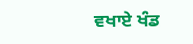ਵਖਾਏ ਖੰਡ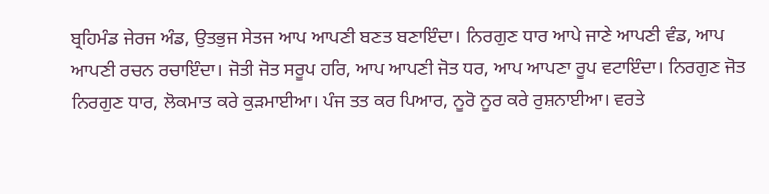ਬ੍ਰਹਿਮੰਡ ਜੇਰਜ ਅੰਡ, ਉਤਭੁਜ ਸੇਤਜ ਆਪ ਆਪਣੀ ਬਣਤ ਬਣਾਇੰਦਾ। ਨਿਰਗੁਣ ਧਾਰ ਆਪੇ ਜਾਣੇ ਆਪਣੀ ਵੰਡ, ਆਪ ਆਪਣੀ ਰਚਨ ਰਚਾਇੰਦਾ। ਜੋਤੀ ਜੋਤ ਸਰੂਪ ਹਰਿ, ਆਪ ਆਪਣੀ ਜੋਤ ਧਰ, ਆਪ ਆਪਣਾ ਰੂਪ ਵਟਾਇੰਦਾ। ਨਿਰਗੁਣ ਜੋਤ ਨਿਰਗੁਣ ਧਾਰ, ਲੋਕਮਾਤ ਕਰੇ ਕੁੜਮਾਈਆ। ਪੰਜ ਤਤ ਕਰ ਪਿਆਰ, ਨੂਰੋ ਨੂਰ ਕਰੇ ਰੁਸ਼ਨਾਈਆ। ਵਰਤੇ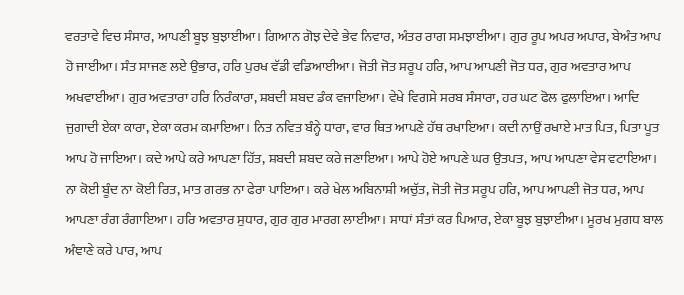ਵਰਤਾਵੇ ਵਿਚ ਸੰਸਾਰ, ਆਪਣੀ ਬੂਝ ਬੁਝਾਈਆ। ਗਿਆਨ ਗੋਝ ਦੇਵੇ ਭੇਵ ਨਿਵਾਰ, ਅੰਤਰ ਰਾਗ ਸਮਝਾਈਆ। ਗੁਰ ਰੂਪ ਅਪਰ ਅਪਾਰ, ਬੇਅੰਤ ਆਪ ਹੋ ਜਾਈਆ। ਸੰਤ ਸਾਜਣ ਲਏ ਉਭਾਰ, ਹਰਿ ਪੁਰਖ ਵੱਡੀ ਵਡਿਆਈਆ। ਜੋਤੀ ਜੋਤ ਸਰੂਪ ਹਰਿ, ਆਪ ਆਪਣੀ ਜੋਤ ਧਰ, ਗੁਰ ਅਵਤਾਰ ਆਪ ਅਖਵਾਈਆ। ਗੁਰ ਅਵਤਾਰਾ ਹਰਿ ਨਿਰੰਕਾਰਾ, ਸ਼ਬਦੀ ਸ਼ਬਦ ਡੰਕ ਵਜਾਇਆ। ਵੇਖੇ ਵਿਗਸੇ ਸਰਬ ਸੰਸਾਰਾ, ਹਰ ਘਟ ਫੋਲ ਫੁਲਾਇਆ। ਆਦਿ ਜੁਗਾਦੀ ਏਕਾ ਕਾਰਾ, ਏਕਾ ਕਰਮ ਕਮਾਇਆ। ਨਿਤ ਨਵਿਤ ਬੰਨ੍ਹੇ ਧਾਰਾ, ਵਾਰ ਥਿਤ ਆਪਣੇ ਹੱਥ ਰਖਾਇਆ। ਕਦੀ ਨਾਉਂ ਰਖਾਏ ਮਾਤ ਪਿਤ, ਪਿਤਾ ਪੂਤ ਆਪ ਹੋ ਜਾਇਆ। ਕਦੇ ਆਪੇ ਕਰੇ ਆਪਣਾ ਹਿੱਤ, ਸ਼ਬਦੀ ਸ਼ਬਦ ਕਰੇ ਜਣਾਇਆ। ਆਪੇ ਹੋਏ ਆਪਣੇ ਘਰ ਉਤਪਤ, ਆਪ ਆਪਣਾ ਵੇਸ ਵਟਾਇਆ। ਨਾ ਕੋਈ ਬੂੰਦ ਨਾ ਕੋਈ ਰਿਤ, ਮਾਤ ਗਰਭ ਨਾ ਫੇਰਾ ਪਾਇਆ। ਕਰੇ ਖੇਲ ਅਬਿਨਾਸ਼ੀ ਅਚੁੱਤ, ਜੋਤੀ ਜੋਤ ਸਰੂਪ ਹਰਿ, ਆਪ ਆਪਣੀ ਜੋਤ ਧਰ, ਆਪ ਆਪਣਾ ਰੰਗ ਰੰਗਾਇਆ। ਹਰਿ ਅਵਤਾਰ ਸੁਧਾਰ, ਗੁਰ ਗੁਰ ਮਾਰਗ ਲਾਈਆ। ਸਾਧਾਂ ਸੰਤਾਂ ਕਰ ਪਿਆਰ, ਏਕਾ ਬੂਝ ਬੁਝਾਈਆ। ਮੂਰਖ ਮੁਗਧ ਬਾਲ ਅੰਞਾਣੇ ਕਰੇ ਪਾਰ, ਆਪ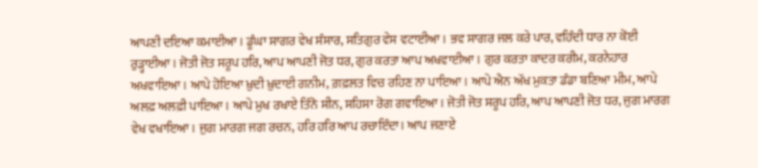ਆਪਣੀ ਦਇਆ ਕਮਾਈਆ। ਡੂੰਘਾ ਸਾਗਰ ਵੇਖ ਸੰਸਾਰ, ਸਤਿਗੁਰ ਵੇਸ ਵਟਾਈਆ। ਭਵ ਸਾਗਰ ਜਲ ਕਰੇ ਪਾਰ, ਵਹਿੰਦੀ ਧਾਰ ਨਾ ਕੋਈ ਰੁੜ੍ਹਾਈਆ। ਜੋਤੀ ਜੋਤ ਸਰੂਪ ਹਰਿ, ਆਪ ਆਪਣੀ ਜੋਤ ਧਰ, ਗੁਰ ਕਰਤਾ ਆਪ ਅਖਵਾਈਆ। ਗੁਰ ਕਰਤਾ ਕਾਦਰ ਕਰੀਮ, ਕਰਨੇਹਾਰ ਅਖਵਾਇਆ। ਆਪੇ ਹੋਇਆ ਖ਼ੁਦੀ ਖ਼ੁਦਾਈ ਗਨੀਮ, ਗ਼ਫ਼ਲਤ ਵਿਚ ਰਹਿਣ ਨਾ ਪਾਇਆ। ਆਪੇ ਐਨ ਅੱਖ ਮੁਕਤਾ ਡੰਡਾ ਬਣਿਆ ਮੀਮ, ਆਪੇ ਅਲਫ਼ ਅਲਫ਼ੀ ਪਾਇਆ। ਆਪੇ ਮੁਖ ਰਖਾਏ ਤਿੰਨੋ ਸੀਨ, ਸਹਿਸਾ ਰੋਗ ਗਵਾਇਆ। ਜੋਤੀ ਜੋਤ ਸਰੂਪ ਹਰਿ, ਆਪ ਆਪਣੀ ਜੋਤ ਧਰ, ਜੁਗ ਮਾਰਗ ਵੇਖ ਵਖਾਇਆ। ਜੁਗ ਮਾਰਗ ਜਗ ਰਚਨ, ਹਰਿ ਹਰਿ ਆਪ ਰਚਾਇੰਦਾ। ਆਪ ਜਣਾਏ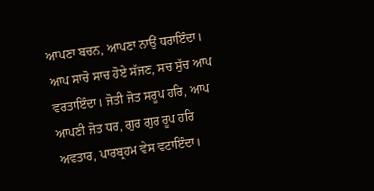ਆਪਣਾ ਬਚਨ, ਆਪਣਾ ਨਾਉਂ ਧਰਾਇੰਦਾ। ਆਪ ਸਾਚੋ ਸਾਚ ਹੋਏ ਸੱਜਣ, ਸਚ ਸੁੱਚ ਆਪ ਵਰਤਾਇੰਦਾ। ਜੋਤੀ ਜੋਤ ਸਰੂਪ ਹਰਿ, ਆਪ ਆਪਣੀ ਜੋਤ ਧਰ, ਗੁਰ ਗੁਰ ਰੂਪ ਹਰਿ ਅਵਤਾਰ, ਪਾਰਬ੍ਰਹਮ ਵੇਸ ਵਟਾਇੰਦਾ।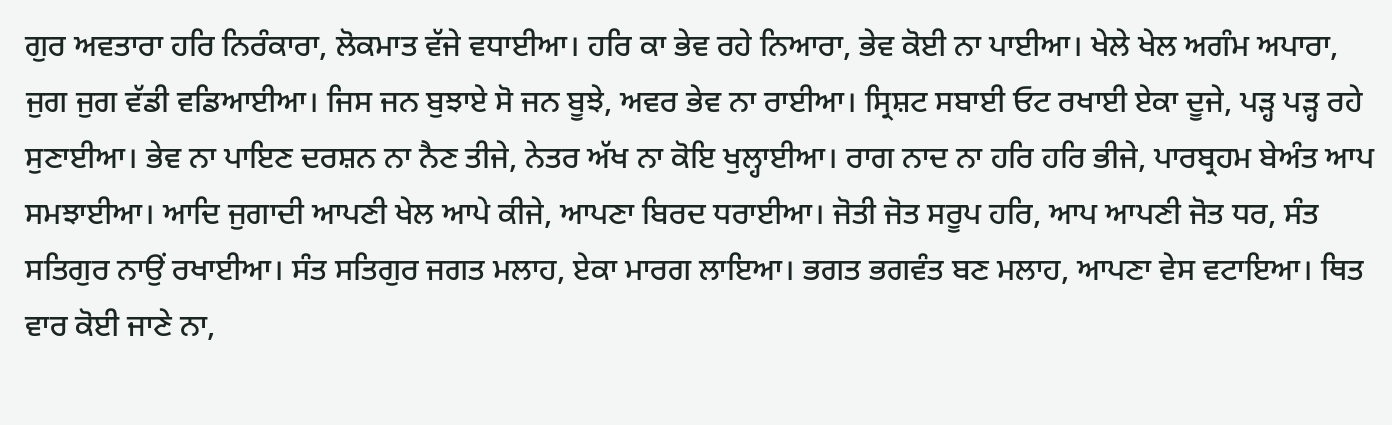ਗੁਰ ਅਵਤਾਰਾ ਹਰਿ ਨਿਰੰਕਾਰਾ, ਲੋਕਮਾਤ ਵੱਜੇ ਵਧਾਈਆ। ਹਰਿ ਕਾ ਭੇਵ ਰਹੇ ਨਿਆਰਾ, ਭੇਵ ਕੋਈ ਨਾ ਪਾਈਆ। ਖੇਲੇ ਖੇਲ ਅਗੰਮ ਅਪਾਰਾ, ਜੁਗ ਜੁਗ ਵੱਡੀ ਵਡਿਆਈਆ। ਜਿਸ ਜਨ ਬੁਝਾਏ ਸੋ ਜਨ ਬੂਝੇ, ਅਵਰ ਭੇਵ ਨਾ ਰਾਈਆ। ਸ੍ਰਿਸ਼ਟ ਸਬਾਈ ਓਟ ਰਖਾਈ ਏਕਾ ਦੂਜੇ, ਪੜ੍ਹ ਪੜ੍ਹ ਰਹੇ ਸੁਣਾਈਆ। ਭੇਵ ਨਾ ਪਾਇਣ ਦਰਸ਼ਨ ਨਾ ਨੈਣ ਤੀਜੇ, ਨੇਤਰ ਅੱਖ ਨਾ ਕੋਇ ਖੁਲ੍ਹਾਈਆ। ਰਾਗ ਨਾਦ ਨਾ ਹਰਿ ਹਰਿ ਭੀਜੇ, ਪਾਰਬ੍ਰਹਮ ਬੇਅੰਤ ਆਪ ਸਮਝਾਈਆ। ਆਦਿ ਜੁਗਾਦੀ ਆਪਣੀ ਖੇਲ ਆਪੇ ਕੀਜੇ, ਆਪਣਾ ਬਿਰਦ ਧਰਾਈਆ। ਜੋਤੀ ਜੋਤ ਸਰੂਪ ਹਰਿ, ਆਪ ਆਪਣੀ ਜੋਤ ਧਰ, ਸੰਤ ਸਤਿਗੁਰ ਨਾਉਂ ਰਖਾਈਆ। ਸੰਤ ਸਤਿਗੁਰ ਜਗਤ ਮਲਾਹ, ਏਕਾ ਮਾਰਗ ਲਾਇਆ। ਭਗਤ ਭਗਵੰਤ ਬਣ ਮਲਾਹ, ਆਪਣਾ ਵੇਸ ਵਟਾਇਆ। ਥਿਤ ਵਾਰ ਕੋਈ ਜਾਣੇ ਨਾ,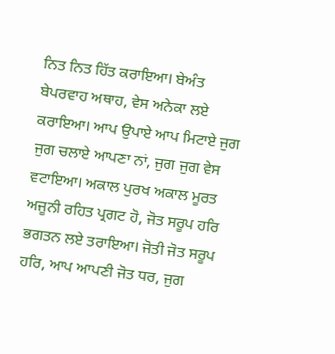ਨਿਤ ਨਿਤ ਹਿੱਤ ਕਰਾਇਆ। ਬੇਅੰਤ ਬੇਪਰਵਾਹ ਅਥਾਹ, ਵੇਸ ਅਨੇਕਾ ਲਏ ਕਰਾਇਆ। ਆਪ ਉਪਾਏ ਆਪ ਮਿਟਾਏ ਜੁਗ ਜੁਗ ਚਲਾਏ ਆਪਣਾ ਨਾਂ, ਜੁਗ ਜੁਗ ਵੇਸ ਵਟਾਇਆ। ਅਕਾਲ ਪੁਰਖ ਅਕਾਲ ਮੂਰਤ ਅਜੂਨੀ ਰਹਿਤ ਪ੍ਰਗਟ ਹੋ, ਜੋਤ ਸਰੂਪ ਹਰਿ ਭਗਤਨ ਲਏ ਤਰਾਇਆ। ਜੋਤੀ ਜੋਤ ਸਰੂਪ ਹਰਿ, ਆਪ ਆਪਣੀ ਜੋਤ ਧਰ, ਜੁਗ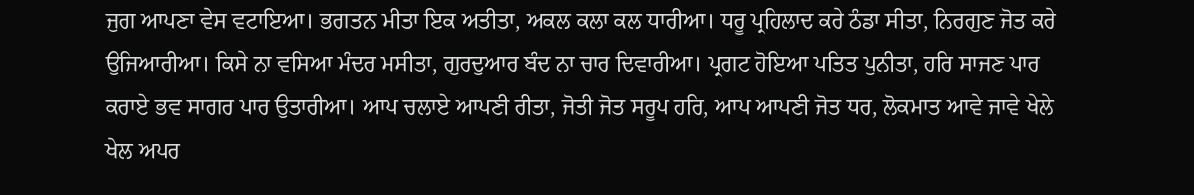ਜੁਗ ਆਪਣਾ ਵੇਸ ਵਟਾਇਆ। ਭਗਤਨ ਮੀਤਾ ਇਕ ਅਤੀਤਾ, ਅਕਲ ਕਲਾ ਕਲ ਧਾਰੀਆ। ਧਰੂ ਪ੍ਰਹਿਲਾਦ ਕਰੇ ਠੰਡਾ ਸੀਤਾ, ਨਿਰਗੁਣ ਜੋਤ ਕਰੇ ਉਜਿਆਰੀਆ। ਕਿਸੇ ਨਾ ਵਸਿਆ ਮੰਦਰ ਮਸੀਤਾ, ਗੁਰਦੁਆਰ ਬੰਦ ਨਾ ਚਾਰ ਦਿਵਾਰੀਆ। ਪ੍ਰਗਟ ਹੋਇਆ ਪਤਿਤ ਪੁਨੀਤਾ, ਹਰਿ ਸਾਜਣ ਪਾਰ ਕਰਾਏ ਭਵ ਸਾਗਰ ਪਾਰ ਉਤਾਰੀਆ। ਆਪ ਚਲਾਏ ਆਪਣੀ ਰੀਤਾ, ਜੋਤੀ ਜੋਤ ਸਰੂਪ ਹਰਿ, ਆਪ ਆਪਣੀ ਜੋਤ ਧਰ, ਲੋਕਮਾਤ ਆਵੇ ਜਾਵੇ ਖੇਲੇ ਖੇਲ ਅਪਰ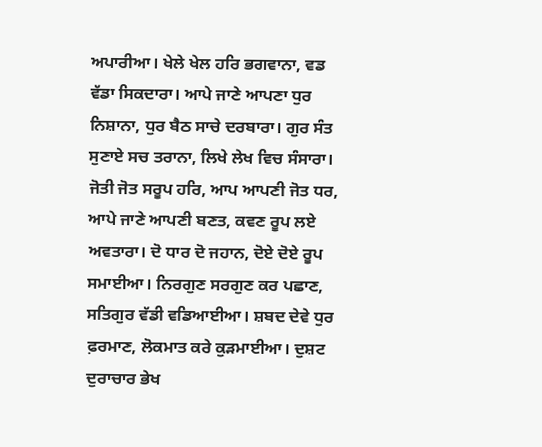ਅਪਾਰੀਆ। ਖੇਲੇ ਖੇਲ ਹਰਿ ਭਗਵਾਨਾ, ਵਡ ਵੱਡਾ ਸਿਕਦਾਰਾ। ਆਪੇ ਜਾਣੇ ਆਪਣਾ ਧੁਰ ਨਿਸ਼ਾਨਾ, ਧੁਰ ਬੈਠ ਸਾਚੇ ਦਰਬਾਰਾ। ਗੁਰ ਸੰਤ ਸੁਣਾਏ ਸਚ ਤਰਾਨਾ, ਲਿਖੇ ਲੇਖ ਵਿਚ ਸੰਸਾਰਾ। ਜੋਤੀ ਜੋਤ ਸਰੂਪ ਹਰਿ, ਆਪ ਆਪਣੀ ਜੋਤ ਧਰ, ਆਪੇ ਜਾਣੇ ਆਪਣੀ ਬਣਤ, ਕਵਣ ਰੂਪ ਲਏ ਅਵਤਾਰਾ। ਦੋ ਧਾਰ ਦੋ ਜਹਾਨ, ਦੋਏ ਦੋਏ ਰੂਪ ਸਮਾਈਆ। ਨਿਰਗੁਣ ਸਰਗੁਣ ਕਰ ਪਛਾਣ, ਸਤਿਗੁਰ ਵੱਡੀ ਵਡਿਆਈਆ। ਸ਼ਬਦ ਦੇਵੇ ਧੁਰ ਫ਼ਰਮਾਣ, ਲੋਕਮਾਤ ਕਰੇ ਕੁੜਮਾਈਆ। ਦੁਸ਼ਟ ਦੁਰਾਚਾਰ ਭੇਖ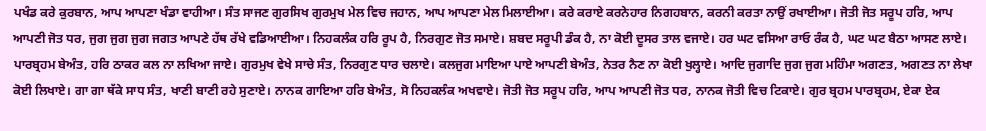ਪਖੰਡ ਕਰੇ ਕੁਰਬਾਨ, ਆਪ ਆਪਣਾ ਖੰਡਾ ਵਾਹੀਆ। ਸੰਤ ਸਾਜਣ ਗੁਰਸਿਖ ਗੁਰਮੁਖ ਮੇਲ ਵਿਚ ਜਹਾਨ, ਆਪ ਆਪਣਾ ਮੇਲ ਮਿਲਾਈਆ। ਕਰੇ ਕਰਾਏ ਕਰਨੇਹਾਰ ਨਿਗਹਬਾਨ, ਕਰਨੀ ਕਰਤਾ ਨਾਉਂ ਰਖਾਈਆ। ਜੋਤੀ ਜੋਤ ਸਰੂਪ ਹਰਿ, ਆਪ ਆਪਣੀ ਜੋਤ ਧਰ, ਜੁਗ ਜੁਗ ਜੁਗ ਜਗਤ ਆਪਣੇ ਹੱਥ ਰੱਖੇ ਵਡਿਆਈਆ। ਨਿਹਕਲੰਕ ਹਰਿ ਰੂਪ ਹੈ, ਨਿਰਗੁਣ ਜੋਤ ਸਮਾਏ। ਸ਼ਬਦ ਸਰੂਪੀ ਡੰਕ ਹੈ, ਨਾ ਕੋਈ ਦੂਸਰ ਤਾਲ ਵਜਾਏ। ਹਰ ਘਟ ਵਸਿਆ ਰਾਓ ਰੰਕ ਹੈ, ਘਟ ਘਟ ਬੈਠਾ ਆਸਣ ਲਾਏ। ਪਾਰਬ੍ਰਹਮ ਬੇਅੰਤ, ਹਰਿ ਠਾਕਰ ਕਲ ਨਾ ਲਖਿਆ ਜਾਏ। ਗੁਰਮੁਖ ਵੇਖੇ ਸਾਚੇ ਸੰਤ, ਨਿਰਗੁਣ ਧਾਰ ਚਲਾਏ। ਕਲਜੁਗ ਮਾਇਆ ਪਾਏ ਆਪਣੀ ਬੇਅੰਤ, ਨੇਤਰ ਨੈਣ ਨਾ ਕੋਈ ਖੁਲ੍ਹਾਏ। ਆਦਿ ਜੁਗਾਦਿ ਜੁਗ ਜੁਗ ਮਹਿੰਮਾ ਅਗਣਤ, ਅਗਣਤ ਨਾ ਲੇਖਾ ਕੋਈ ਲਿਖਾਏ। ਗਾ ਗਾ ਥੱਕੇ ਸਾਧ ਸੰਤ, ਖਾਣੀ ਬਾਣੀ ਰਹੇ ਸੁਣਾਏ। ਨਾਨਕ ਗਾਇਆ ਹਰਿ ਬੇਅੰਤ, ਸੋ ਨਿਹਕਲੰਕ ਅਖਵਾਏ। ਜੋਤੀ ਜੋਤ ਸਰੂਪ ਹਰਿ, ਆਪ ਆਪਣੀ ਜੋਤ ਧਰ, ਨਾਨਕ ਜੋਤੀ ਵਿਚ ਟਿਕਾਏ। ਗੁਰ ਬ੍ਰਹਮ ਪਾਰਬ੍ਰਹਮ, ਏਕਾ ਏਕ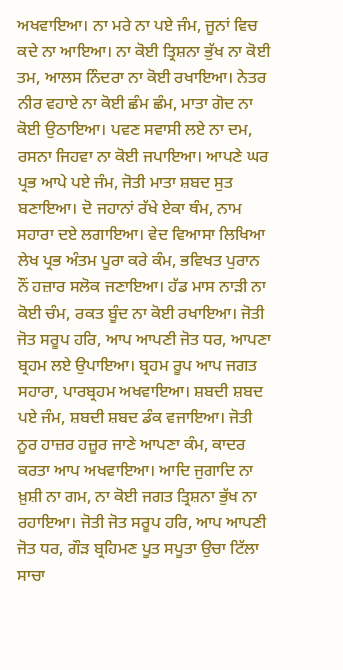ਅਖਵਾਇਆ। ਨਾ ਮਰੇ ਨਾ ਪਏ ਜੰਮ, ਜੂਨਾਂ ਵਿਚ ਕਦੇ ਨਾ ਆਇਆ। ਨਾ ਕੋਈ ਤ੍ਰਿਸ਼ਨਾ ਭੁੱਖ ਨਾ ਕੋਈ ਤਮ, ਆਲਸ ਨਿੰਦਰਾ ਨਾ ਕੋਈ ਰਖਾਇਆ। ਨੇਤਰ ਨੀਰ ਵਹਾਏ ਨਾ ਕੋਈ ਛੰਮ ਛੰਮ, ਮਾਤਾ ਗੋਦ ਨਾ ਕੋਈ ਉਠਾਇਆ। ਪਵਣ ਸਵਾਸੀ ਲਏ ਨਾ ਦਮ, ਰਸਨਾ ਜਿਹਵਾ ਨਾ ਕੋਈ ਜਪਾਇਆ। ਆਪਣੇ ਘਰ ਪ੍ਰਭ ਆਪੇ ਪਏ ਜੰਮ, ਜੋਤੀ ਮਾਤਾ ਸ਼ਬਦ ਸੁਤ ਬਣਾਇਆ। ਦੋ ਜਹਾਨਾਂ ਰੱਖੇ ਏਕਾ ਥੰਮ, ਨਾਮ ਸਹਾਰਾ ਦਏ ਲਗਾਇਆ। ਵੇਦ ਵਿਆਸਾ ਲਿਖਿਆ ਲੇਖ ਪ੍ਰਭ ਅੰਤਮ ਪੂਰਾ ਕਰੇ ਕੰਮ, ਭਵਿਖਤ ਪੁਰਾਨ ਨੌਂ ਹਜ਼ਾਰ ਸਲੋਕ ਜਣਾਇਆ। ਹੱਡ ਮਾਸ ਨਾੜੀ ਨਾ ਕੋਈ ਚੰਮ, ਰਕਤ ਬੂੰਦ ਨਾ ਕੋਈ ਰਖਾਇਆ। ਜੋਤੀ ਜੋਤ ਸਰੂਪ ਹਰਿ, ਆਪ ਆਪਣੀ ਜੋਤ ਧਰ, ਆਪਣਾ ਬ੍ਰਹਮ ਲਏ ਉਪਾਇਆ। ਬ੍ਰਹਮ ਰੂਪ ਆਪ ਜਗਤ ਸਹਾਰਾ, ਪਾਰਬ੍ਰਹਮ ਅਖਵਾਇਆ। ਸ਼ਬਦੀ ਸ਼ਬਦ ਪਏ ਜੰਮ, ਸ਼ਬਦੀ ਸ਼ਬਦ ਡੰਕ ਵਜਾਇਆ। ਜੋਤੀ ਨੂਰ ਹਾਜ਼ਰ ਹਜ਼ੂਰ ਜਾਣੇ ਆਪਣਾ ਕੰਮ, ਕਾਦਰ ਕਰਤਾ ਆਪ ਅਖਵਾਇਆ। ਆਦਿ ਜੁਗਾਦਿ ਨਾ ਖ਼ੁਸ਼ੀ ਨਾ ਗਮ, ਨਾ ਕੋਈ ਜਗਤ ਤ੍ਰਿਸ਼ਨਾ ਭੁੱਖ ਨਾ ਰਹਾਇਆ। ਜੋਤੀ ਜੋਤ ਸਰੂਪ ਹਰਿ, ਆਪ ਆਪਣੀ ਜੋਤ ਧਰ, ਗੌੜ ਬ੍ਰਹਿਮਣ ਪੂਤ ਸਪੂਤਾ ਉਚਾ ਟਿੱਲਾ ਸਾਚਾ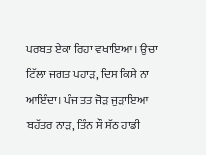ਪਰਬਤ ਏਕਾ ਰਿਹਾ ਵਖਾਇਆ। ਉਚਾ ਟਿੱਲਾ ਜਗਤ ਪਹਾੜ, ਦਿਸ ਕਿਸੇ ਨਾ ਆਇੰਦਾ। ਪੰਜ ਤਤ ਜੋੜ ਜੁੜਾਇਆ ਬਹੱਤਰ ਨਾੜ, ਤਿੰਨ ਸੌ ਸੱਠ ਹਾਡੀ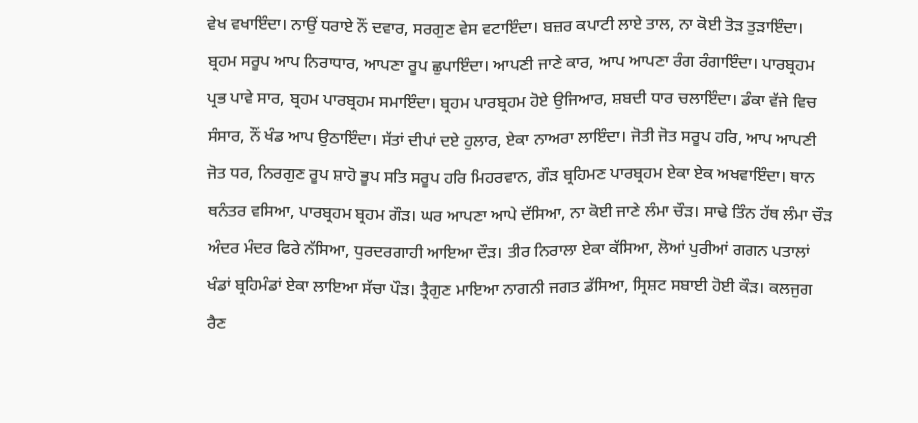ਵੇਖ ਵਖਾਇੰਦਾ। ਨਾਉਂ ਧਰਾਏ ਨੌਂ ਦਵਾਰ, ਸਰਗੁਣ ਵੇਸ ਵਟਾਇੰਦਾ। ਬਜ਼ਰ ਕਪਾਟੀ ਲਾਏ ਤਾਲ, ਨਾ ਕੋਈ ਤੋੜ ਤੁੜਾਇੰਦਾ। ਬ੍ਰਹਮ ਸਰੂਪ ਆਪ ਨਿਰਾਧਾਰ, ਆਪਣਾ ਰੂਪ ਛੁਪਾਇੰਦਾ। ਆਪਣੀ ਜਾਣੇ ਕਾਰ, ਆਪ ਆਪਣਾ ਰੰਗ ਰੰਗਾਇੰਦਾ। ਪਾਰਬ੍ਰਹਮ ਪ੍ਰਭ ਪਾਵੇ ਸਾਰ, ਬ੍ਰਹਮ ਪਾਰਬ੍ਰਹਮ ਸਮਾਇੰਦਾ। ਬ੍ਰਹਮ ਪਾਰਬ੍ਰਹਮ ਹੋਏ ਉਜਿਆਰ, ਸ਼ਬਦੀ ਧਾਰ ਚਲਾਇੰਦਾ। ਡੰਕਾ ਵੱਜੇ ਵਿਚ ਸੰਸਾਰ, ਨੌਂ ਖੰਡ ਆਪ ਉਠਾਇੰਦਾ। ਸੱਤਾਂ ਦੀਪਾਂ ਦਏ ਹੁਲਾਰ, ਏਕਾ ਨਾਅਰਾ ਲਾਇੰਦਾ। ਜੋਤੀ ਜੋਤ ਸਰੂਪ ਹਰਿ, ਆਪ ਆਪਣੀ ਜੋਤ ਧਰ, ਨਿਰਗੁਣ ਰੂਪ ਸ਼ਾਹੋ ਭੂਪ ਸਤਿ ਸਰੂਪ ਹਰਿ ਮਿਹਰਵਾਨ, ਗੌੜ ਬ੍ਰਹਿਮਣ ਪਾਰਬ੍ਰਹਮ ਏਕਾ ਏਕ ਅਖਵਾਇੰਦਾ। ਥਾਨ ਥਨੰਤਰ ਵਸਿਆ, ਪਾਰਬ੍ਰਹਮ ਬ੍ਰਹਮ ਗੌੜ। ਘਰ ਆਪਣਾ ਆਪੇ ਦੱਸਿਆ, ਨਾ ਕੋਈ ਜਾਣੇ ਲੰਮਾ ਚੌੜ। ਸਾਢੇ ਤਿੰਨ ਹੱਥ ਲੰਮਾ ਚੌੜ ਅੰਦਰ ਮੰਦਰ ਫਿਰੇ ਨੱਸਿਆ, ਧੁਰਦਰਗਾਹੀ ਆਇਆ ਦੌੜ। ਤੀਰ ਨਿਰਾਲਾ ਏਕਾ ਕੱਸਿਆ, ਲੋਆਂ ਪੁਰੀਆਂ ਗਗਨ ਪਤਾਲਾਂ ਖੰਡਾਂ ਬ੍ਰਹਿਮੰਡਾਂ ਏਕਾ ਲਾਇਆ ਸੱਚਾ ਪੌੜ। ਤ੍ਰੈਗੁਣ ਮਾਇਆ ਨਾਗਨੀ ਜਗਤ ਡੱਸਿਆ, ਸ੍ਰਿਸ਼ਟ ਸਬਾਈ ਹੋਈ ਕੌੜ। ਕਲਜੁਗ ਰੈਣ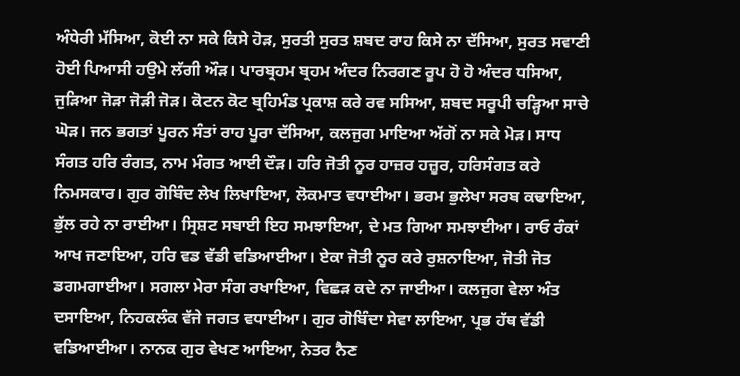ਅੰਧੇਰੀ ਮੱਸਿਆ, ਕੋਈ ਨਾ ਸਕੇ ਕਿਸੇ ਹੋੜ, ਸੁਰਤੀ ਸੁਰਤ ਸ਼ਬਦ ਰਾਹ ਕਿਸੇ ਨਾ ਦੱਸਿਆ, ਸੁਰਤ ਸਵਾਣੀ ਹੋਈ ਪਿਆਸੀ ਹਉਮੇ ਲੱਗੀ ਔੜ। ਪਾਰਬ੍ਰਹਮ ਬ੍ਰਹਮ ਅੰਦਰ ਨਿਰਗਣ ਰੂਪ ਹੋ ਹੋ ਅੰਦਰ ਧਸਿਆ, ਜੁੜਿਆ ਜੋੜਾ ਜੋੜੀ ਜੋੜ। ਕੋਟਨ ਕੋਟ ਬ੍ਰਹਿਮੰਡ ਪ੍ਰਕਾਸ਼ ਕਰੇ ਰਵ ਸਸਿਆ, ਸ਼ਬਦ ਸਰੂਪੀ ਚੜ੍ਹਿਆ ਸਾਚੇ ਘੋੜ। ਜਨ ਭਗਤਾਂ ਪੂਰਨ ਸੰਤਾਂ ਰਾਹ ਪੂਰਾ ਦੱਸਿਆ, ਕਲਜੁਗ ਮਾਇਆ ਅੱਗੋਂ ਨਾ ਸਕੇ ਮੋੜ। ਸਾਧ ਸੰਗਤ ਹਰਿ ਰੰਗਤ, ਨਾਮ ਮੰਗਤ ਆਈ ਦੌੜ। ਹਰਿ ਜੋਤੀ ਨੂਰ ਹਾਜ਼ਰ ਹਜ਼ੂਰ, ਹਰਿਸੰਗਤ ਕਰੇ ਨਿਮਸਕਾਰ। ਗੁਰ ਗੋਬਿੰਦ ਲੇਖ ਲਿਖਾਇਆ, ਲੋਕਮਾਤ ਵਧਾਈਆ। ਭਰਮ ਭੁਲੇਖਾ ਸਰਬ ਕਢਾਇਆ, ਭੁੱਲ ਰਹੇ ਨਾ ਰਾਈਆ। ਸ੍ਰਿਸ਼ਟ ਸਬਾਈ ਇਹ ਸਮਝਾਇਆ, ਦੇ ਮਤ ਗਿਆ ਸਮਝਾਈਆ। ਰਾਓ ਰੰਕਾਂ ਆਖ ਜਣਾਇਆ, ਹਰਿ ਵਡ ਵੱਡੀ ਵਡਿਆਈਆ। ਏਕਾ ਜੋਤੀ ਨੂਰ ਕਰੇ ਰੁਸ਼ਨਾਇਆ, ਜੋਤੀ ਜੋਤ ਡਗਮਗਾਈਆ। ਸਗਲਾ ਮੇਰਾ ਸੰਗ ਰਖਾਇਆ, ਵਿਛੜ ਕਦੇ ਨਾ ਜਾਈਆ। ਕਲਜੁਗ ਵੇਲਾ ਅੰਤ ਦਸਾਇਆ, ਨਿਹਕਲੰਕ ਵੱਜੇ ਜਗਤ ਵਧਾਈਆ। ਗੁਰ ਗੋਬਿੰਦਾ ਸੇਵਾ ਲਾਇਆ, ਪ੍ਰਭ ਹੱਥ ਵੱਡੀ ਵਡਿਆਈਆ। ਨਾਨਕ ਗੁਰ ਵੇਖਣ ਆਇਆ, ਨੇਤਰ ਨੈਣ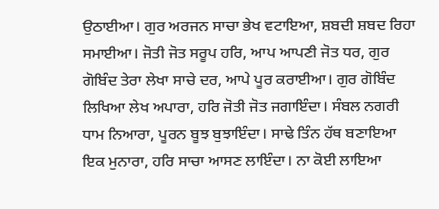ਉਠਾਈਆ। ਗੁਰ ਅਰਜਨ ਸਾਚਾ ਭੇਖ ਵਟਾਇਆ, ਸ਼ਬਦੀ ਸ਼ਬਦ ਰਿਹਾ ਸਮਾਈਆ। ਜੋਤੀ ਜੋਤ ਸਰੂਪ ਹਰਿ, ਆਪ ਆਪਣੀ ਜੋਤ ਧਰ, ਗੁਰ ਗੋਬਿੰਦ ਤੇਰਾ ਲੇਖਾ ਸਾਚੇ ਦਰ, ਆਪੇ ਪੂਰ ਕਰਾਈਆ। ਗੁਰ ਗੋਬਿੰਦ ਲਿਖਿਆ ਲੇਖ ਅਪਾਰਾ, ਹਰਿ ਜੋਤੀ ਜੋਤ ਜਗਾਇੰਦਾ। ਸੰਬਲ ਨਗਰੀ ਧਾਮ ਨਿਆਰਾ, ਪੂਰਨ ਬੂਝ ਬੁਝਾਇੰਦਾ। ਸਾਢੇ ਤਿੰਨ ਹੱਥ ਬਣਾਇਆ ਇਕ ਮੁਨਾਰਾ, ਹਰਿ ਸਾਚਾ ਆਸਣ ਲਾਇੰਦਾ। ਨਾ ਕੋਈ ਲਾਇਆ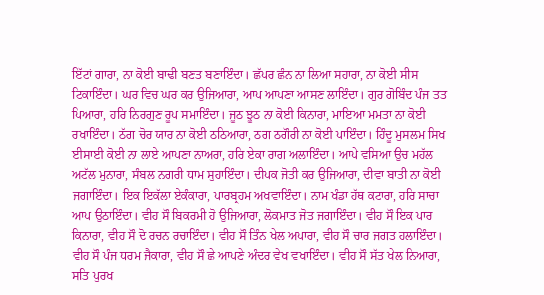ਇੱਟਾਂ ਗਾਰਾ, ਨਾ ਕੋਈ ਬਾਢੀ ਬਣਤ ਬਣਾਇੰਦਾ। ਛੱਪਰ ਛੰਨ ਨਾ ਲਿਆ ਸਹਾਰਾ, ਨਾ ਕੋਈ ਸੀਸ ਟਿਕਾਇੰਦਾ। ਘਰ ਵਿਚ ਘਰ ਕਰ ਉਜਿਆਰਾ, ਆਪ ਆਪਣਾ ਆਸਣ ਲਾਇੰਦਾ। ਗੁਰ ਗੋਬਿੰਦ ਪੰਜ ਤਤ ਪਿਆਰਾ, ਹਰਿ ਨਿਰਗੁਣ ਰੂਪ ਸਮਾਇੰਦਾ। ਜੂਠ ਝੂਠ ਨਾ ਕੋਈ ਕਿਨਾਰਾ, ਮਾਇਆ ਮਮਤਾ ਨਾ ਕੋਈ ਰਖਾਇੰਦਾ। ਠੱਗ ਚੋਰ ਯਾਰ ਨਾ ਕੋਈ ਠਠਿਆਰਾ, ਠਗ ਠਗੌਰੀ ਨਾ ਕੋਈ ਪਾਇੰਦਾ। ਹਿੰਦੂ ਮੁਸਲਮ ਸਿਖ ਈਸਾਈ ਕੋਈ ਨਾ ਲਾਏ ਆਪਣਾ ਨਾਅਰਾ, ਹਰਿ ਏਕਾ ਰਾਗ ਅਲਾਇੰਦਾ। ਆਪੇ ਵਸਿਆ ਉਚ ਮਹੱਲ ਅਟੱਲ ਮੁਨਾਰਾ, ਸੰਬਲ ਨਗਰੀ ਧਾਮ ਸੁਹਾਇੰਦਾ। ਦੀਪਕ ਜੋਤੀ ਕਰ ਉਜਿਆਰਾ, ਦੀਵਾ ਬਾਤੀ ਨਾ ਕੋਈ ਜਗਾਇੰਦਾ। ਇਕ ਇਕੱਲਾ ਏਕੰਕਾਰਾ, ਪਾਰਬ੍ਰਹਮ ਅਖਵਾਇੰਦਾ। ਨਾਮ ਖੰਡਾ ਹੱਥ ਕਟਾਰਾ, ਹਰਿ ਸਾਚਾ ਆਪ ਉਠਾਇੰਦਾ। ਵੀਹ ਸੌ ਬਿਕਰਮੀ ਹੋ ਉਜਿਆਰਾ, ਲੋਕਮਾਤ ਜੋਤ ਜਗਾਇੰਦਾ। ਵੀਹ ਸੌ ਇਕ ਪਾਰ ਕਿਨਾਰਾ, ਵੀਹ ਸੌ ਦੋ ਰਚਨ ਰਚਾਇੰਦਾ। ਵੀਹ ਸੌ ਤਿੰਨ ਖੇਲ ਅਪਾਰਾ, ਵੀਹ ਸੌ ਚਾਰ ਜਗਤ ਹਲਾਇੰਦਾ। ਵੀਹ ਸੌ ਪੰਜ ਧਰਮ ਜੈਕਾਰਾ, ਵੀਹ ਸੌ ਛੇ ਆਪਣੇ ਅੰਦਰ ਵੇਖ ਵਖਾਇੰਦਾ। ਵੀਹ ਸੌ ਸੱਤ ਖੇਲ ਨਿਆਰਾ, ਸਤਿ ਪੁਰਖ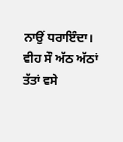ਨਾਉਂ ਧਰਾਇੰਦਾ। ਵੀਹ ਸੌ ਅੱਠ ਅੱਠਾਂ ਤੱਤਾਂ ਵਸੇ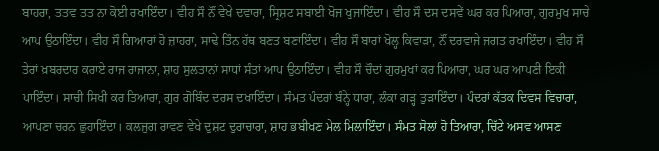ਬਾਹਰਾ, ਤਤਵ ਤਤ ਨਾ ਕੋਈ ਰਖਾਇੰਦਾ। ਵੀਹ ਸੌ ਨੌਂ ਵੇਖੇ ਦਵਾਰਾ, ਸ੍ਰਿਸ਼ਟ ਸਬਾਈ ਖੋਜ ਖੁਜਾਇੰਦਾ। ਵੀਹ ਸੌ ਦਸ ਦਸਵੇਂ ਘਰ ਕਰ ਪਿਆਰਾ, ਗੁਰਮੁਖ ਸਾਚੇ ਆਪ ਉਠਾਇੰਦਾ। ਵੀਹ ਸੌ ਗਿਆਰਾਂ ਹੋ ਜ਼ਾਹਰਾ, ਸਾਢੇ ਤਿੰਨ ਹੱਥ ਬਣਤ ਬਣਾਇੰਦਾ। ਵੀਹ ਸੌ ਬਾਰਾਂ ਖੋਲ੍ਹ ਕਿਵਾੜਾ, ਨੌਂ ਦਰਵਾਜੇ ਜਗਤ ਰਖਾਇੰਦਾ। ਵੀਹ ਸੌ ਤੇਰਾਂ ਖ਼ਬਰਦਾਰ ਕਰਾਏ ਰਾਜ ਰਾਜਾਨਾ, ਸ਼ਾਹ ਸੁਲਤਾਨਾਂ ਸਾਧਾਂ ਸੰਤਾਂ ਆਪ ਉਠਾਇੰਦਾ। ਵੀਹ ਸੌ ਚੌਦਾਂ ਗੁਰਮੁਖਾਂ ਕਰ ਪਿਆਰਾ, ਘਰ ਘਰ ਆਪਣੀ ਇਕੀ ਪਾਇੰਦਾ। ਸਾਚੀ ਸਿਖੀ ਕਰ ਤਿਆਰਾ, ਗੁਰ ਗੋਬਿੰਦ ਦਰਸ ਦਖਾਇੰਦਾ। ਸੰਮਤ ਪੰਦਰਾਂ ਬੰਨ੍ਹੇ ਧਾਰਾ, ਲੰਕਾ ਗੜ੍ਹ ਤੁੜਾਇੰਦਾ। ਪੰਦਰਾਂ ਕੱਤਕ ਦਿਵਸ ਵਿਚਾਰਾ, ਆਪਣਾ ਚਰਨ ਛੁਹਾਇੰਦਾ। ਕਲਜੁਗ ਰਾਵਣ ਵੇਖੇ ਦੁਸ਼ਟ ਦੁਰਾਚਾਰਾ, ਸ਼ਾਹ ਭਬੀਖਣ ਮੇਲ ਮਿਲਾਇੰਦਾ। ਸੰਮਤ ਸੋਲਾਂ ਹੋ ਤਿਆਰਾ, ਚਿੱਟੇ ਅਸਵ ਆਸਣ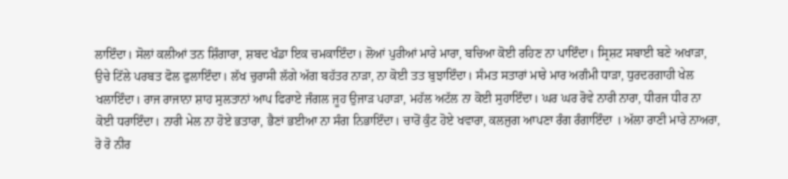ਲਾਇੰਦਾ। ਸੋਲਾਂ ਕਲੀਆਂ ਤਨ ਸ਼ਿੰਗਾਰਾ, ਸ਼ਬਦ ਖੰਡਾ ਇਕ ਚਮਕਾਇੰਦਾ। ਲੋਆਂ ਪੁਰੀਆਂ ਮਾਰੇ ਮਾਰਾ, ਬਚਿਆ ਕੋਈ ਰਹਿਣ ਨਾ ਪਾਇੰਦਾ। ਸ੍ਰਿਸ਼ਟ ਸਬਾਈ ਬਣੇ ਅਖਾੜਾ, ਉਚੇ ਟਿੱਲੇ ਪਰਬਤ ਫੋਲ ਫੁਲਾਇੰਦਾ। ਲੱਖ ਚੁਰਾਸੀ ਲੱਗੇ ਅੱਗ ਬਹੱਤਰ ਨਾੜਾ, ਨਾ ਕੋਈ ਤਤ ਬੁਝਾਇੰਦਾ। ਸੰਮਤ ਸਤਾਰਾਂ ਮਾਰੇ ਮਾਰ ਅਗੰਮੀ ਧਾੜਾ, ਧੁਰਦਰਗਾਹੀ ਖੇਲ ਖਲਾਇੰਦਾ। ਰਾਜ ਰਾਜਾਨਾ ਸ਼ਾਹ ਸੁਲਤਾਨਾਂ ਆਪ ਫਿਰਾਏ ਜੰਗਲ ਜੂਹ ਉਜਾੜ ਪਹਾੜਾ, ਮਹੱਲ ਅਟੱਲ ਨਾ ਕੋਈ ਸੁਹਾਇੰਦਾ। ਘਰ ਘਰ ਰੋਵੇ ਨਾਰੀ ਨਾਰਾ, ਧੀਰਜ ਧੀਰ ਨਾ ਕੋਈ ਧਰਾਇੰਦਾ। ਨਾਰੀ ਮੇਲ ਨਾ ਹੋਏ ਭਤਾਰਾ, ਭੈਣਾਂ ਭਈਆ ਨਾ ਸੰਗ ਨਿਭਾਇੰਦਾ। ਚਾਰੋਂ ਕੁੰਟ ਹੋਏ ਖਵਾਰਾ, ਕਲਜੁਗ ਆਪਣਾ ਰੰਗ ਰੰਗਾਇੰਦਾ । ਅੱਲਾ ਰਾਣੀ ਮਾਰੇ ਨਾਅਰਾ, ਰੋ ਰੋ ਨੀਰ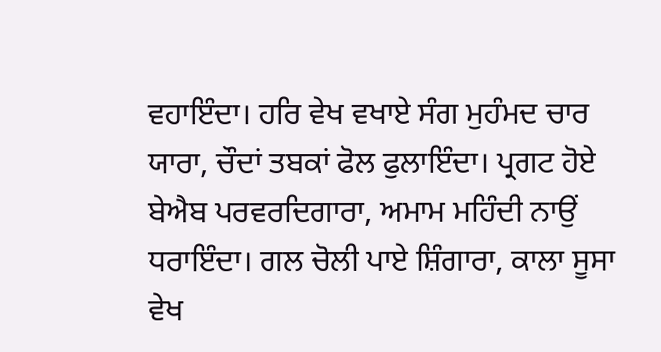ਵਹਾਇੰਦਾ। ਹਰਿ ਵੇਖ ਵਖਾਏ ਸੰਗ ਮੁਹੰਮਦ ਚਾਰ ਯਾਰਾ, ਚੌਦਾਂ ਤਬਕਾਂ ਫੋਲ ਫੁਲਾਇੰਦਾ। ਪ੍ਰਗਟ ਹੋਏ ਬੇਐਬ ਪਰਵਰਦਿਗਾਰਾ, ਅਮਾਮ ਮਹਿੰਦੀ ਨਾਉਂ ਧਰਾਇੰਦਾ। ਗਲ ਚੋਲੀ ਪਾਏ ਸ਼ਿੰਗਾਰਾ, ਕਾਲਾ ਸੂਸਾ ਵੇਖ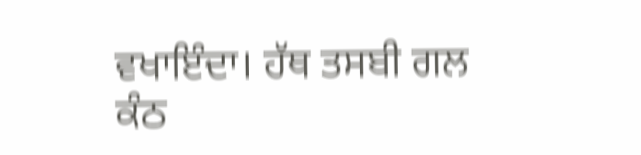ਵਖਾਇੰਦਾ। ਹੱਥ ਤਸਬੀ ਗਲ ਕੰਠ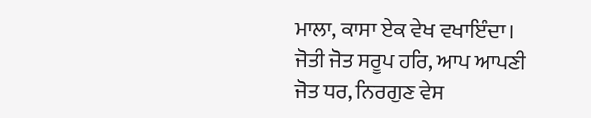ਮਾਲਾ, ਕਾਸਾ ਏਕ ਵੇਖ ਵਖਾਇੰਦਾ। ਜੋਤੀ ਜੋਤ ਸਰੂਪ ਹਰਿ, ਆਪ ਆਪਣੀ ਜੋਤ ਧਰ, ਨਿਰਗੁਣ ਵੇਸ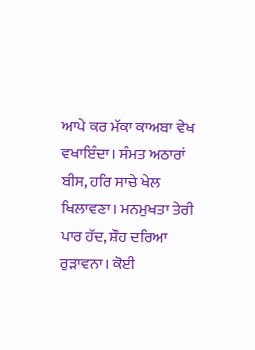ਆਪੇ ਕਰ ਮੱਕਾ ਕਾਅਬਾ ਵੇਖ ਵਖਾਇੰਦਾ। ਸੰਮਤ ਅਠਾਰਾਂ ਬੀਸ, ਹਰਿ ਸਾਚੇ ਖੇਲ ਖਿਲਾਵਣਾ। ਮਨਮੁਖਤਾ ਤੇਰੀ ਪਾਰ ਹੱਦ, ਸ਼ੌਹ ਦਰਿਆ ਰੁੜਾਵਨਾ। ਕੋਈ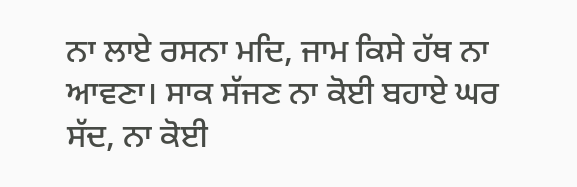ਨਾ ਲਾਏ ਰਸਨਾ ਮਦਿ, ਜਾਮ ਕਿਸੇ ਹੱਥ ਨਾ ਆਵਣਾ। ਸਾਕ ਸੱਜਣ ਨਾ ਕੋਈ ਬਹਾਏ ਘਰ ਸੱਦ, ਨਾ ਕੋਈ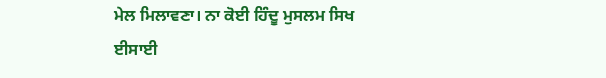ਮੇਲ ਮਿਲਾਵਣਾ। ਨਾ ਕੋਈ ਹਿੰਦੂ ਮੁਸਲਮ ਸਿਖ ਈਸਾਈ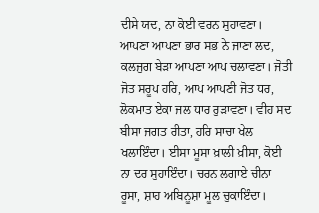ਦੀਸੇ ਯਦ, ਨਾ ਕੋਈ ਵਰਨ ਸੁਹਾਵਣਾ। ਆਪਣਾ ਆਪਣਾ ਭਾਰ ਸਭ ਨੇ ਜਾਣਾ ਲਦ, ਕਲਜੁਗ ਬੇੜਾ ਆਪਣਾ ਆਪ ਚਲਾਵਣਾ। ਜੋਤੀ ਜੋਤ ਸਰੂਪ ਹਰਿ, ਆਪ ਆਪਣੀ ਜੋਤ ਧਰ, ਲੋਕਮਾਤ ਏਕਾ ਜਲ ਧਾਰ ਰੁੜਾਵਣਾ। ਵੀਹ ਸਦ ਬੀਸਾ ਜਗਤ ਰੀਤਾ, ਹਰਿ ਸਾਚਾ ਖੇਲ ਖਲਾਇੰਦਾ। ਈਸਾ ਮੂਸਾ ਖ਼ਾਲੀ ਖ਼ੀਸਾ, ਕੋਈ ਨਾ ਦਰ ਸੁਹਾਇੰਦਾ। ਚਰਨ ਲਗਾਏ ਚੀਨਾ ਰੂਸਾ, ਸ਼ਾਹ ਅਬਿਨੂਸ਼ਾ ਮੂਲ ਚੁਕਾਇੰਦਾ।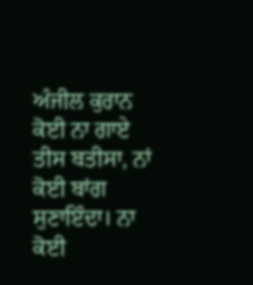ਅੰਜੀਲ ਕੁਰਾਨ ਕੋਈ ਨਾ ਗਾਏ ਤੀਸ ਬਤੀਸਾ, ਨਾਂ ਕੋਈ ਬਾਂਗ ਸੁਣਾਇੰਦਾ। ਨਾ ਕੋਈ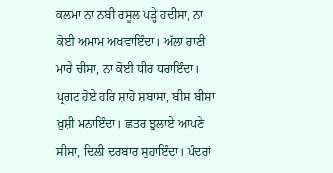ਕਲਮਾ ਨਾ ਨਬੀ ਰਸੂਲ ਪੜ੍ਹੇ ਹਦੀਸਾ, ਨਾ ਕੋਈ ਅਮਾਮ ਅਖਵਾਇੰਦਾ। ਅੱਲਾ ਰਾਣੀ ਮਾਰੇ ਚੀਸਾ, ਨਾ ਕੋਈ ਧੀਰ ਧਰਾਇੰਦਾ। ਪ੍ਰਗਟ ਹੋਏ ਹਰਿ ਸ਼ਾਹੋ ਸ਼ਬਾਸਾ, ਬੀਸ ਬੀਸਾ ਖ਼ੁਸ਼ੀ ਮਨਾਇੰਦਾ। ਛਤਰ ਝੁਲਾਏ ਆਪਣੇ ਸੀਸਾ, ਦਿਲੀ ਦਰਬਾਰ ਸੁਹਾਇੰਦਾ। ਪੰਦਰਾਂ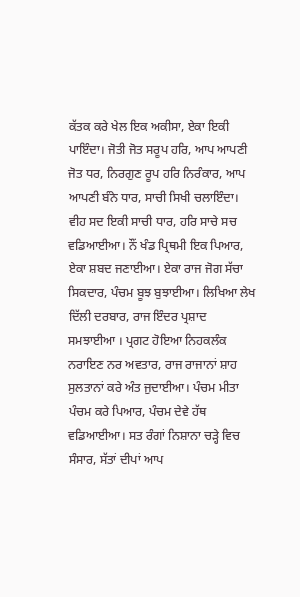ਕੱਤਕ ਕਰੇ ਖੇਲ ਇਕ ਅਕੀਸਾ, ਏਕਾ ਇਕੀ ਪਾਇੰਦਾ। ਜੋਤੀ ਜੋਤ ਸਰੂਪ ਹਰਿ, ਆਪ ਆਪਣੀ ਜੋਤ ਧਰ, ਨਿਰਗੁਣ ਰੂਪ ਹਰਿ ਨਿਰੰਕਾਰ, ਆਪ ਆਪਣੀ ਬੰਨੇ ਧਾਰ, ਸਾਚੀ ਸਿਖੀ ਚਲਾਇੰਦਾ। ਵੀਹ ਸਦ ਇਕੀ ਸਾਚੀ ਧਾਰ, ਹਰਿ ਸਾਚੇ ਸਚ ਵਡਿਆਈਆ। ਨੌਂ ਖੰਡ ਪ੍ਰਿਥਮੀ ਇਕ ਪਿਆਰ, ਏਕਾ ਸ਼ਬਦ ਜਣਾਈਆ। ਏਕਾ ਰਾਜ ਜੋਗ ਸੱਚਾ ਸਿਕਦਾਰ, ਪੰਚਮ ਬੂਝ ਬੁਝਾਈਆ। ਲਿਖਿਆ ਲੇਖ ਦਿੱਲੀ ਦਰਬਾਰ, ਰਾਜ ਇੰਦਰ ਪ੍ਰਸ਼ਾਦ ਸਮਝਾਈਆ । ਪ੍ਰਗਟ ਹੋਇਆ ਨਿਹਕਲੰਕ ਨਰਾਇਣ ਨਰ ਅਵਤਾਰ, ਰਾਜ ਰਾਜਾਨਾਂ ਸ਼ਾਹ ਸੁਲਤਾਨਾਂ ਕਰੇ ਅੰਤ ਜੁਦਾਈਆ। ਪੰਚਮ ਮੀਤਾ ਪੰਚਮ ਕਰੇ ਪਿਆਰ, ਪੰਚਮ ਦੇਵੇ ਹੱਥ ਵਡਿਆਈਆ। ਸਤ ਰੰਗਾਂ ਨਿਸ਼ਾਨਾ ਚੜ੍ਹੇ ਵਿਚ ਸੰਸਾਰ, ਸੱਤਾਂ ਦੀਪਾਂ ਆਪ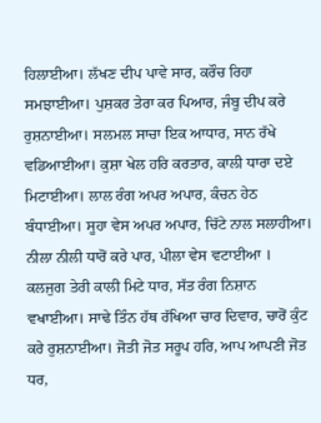ਹਿਲਾਈਆ। ਲੱਖਣ ਦੀਪ ਪਾਵੇ ਸਾਰ, ਕਰੌਚ ਰਿਹਾ ਸਮਝਾਈਆ। ਪੁਸ਼ਕਰ ਤੇਰਾ ਕਰ ਪਿਆਰ, ਜੰਬੂ ਦੀਪ ਕਰੇ ਰੁਸ਼ਨਾਈਆ। ਸਲਮਲ ਸਾਚਾ ਇਕ ਆਧਾਰ, ਸਾਨ ਰੱਖੇ ਵਡਿਆਈਆ। ਕੁਸ਼ਾ ਖੇਲ ਹਰਿ ਕਰਤਾਰ, ਕਾਲੀ ਧਾਰਾ ਦਏ ਮਿਟਾਈਆ। ਲਾਲ ਰੰਗ ਅਪਰ ਅਪਾਰ, ਕੰਚਨ ਹੇਠ ਬੰਧਾਈਆ। ਸੂਹਾ ਵੇਸ ਅਪਰ ਅਪਾਰ, ਚਿੱਟੇ ਨਾਲ ਸਲਾਹੀਆ। ਨੀਲਾ ਨੀਲੀ ਧਾਰੋਂ ਕਰੇ ਪਾਰ, ਪੀਲਾ ਵੇਸ ਵਟਾਈਆ । ਕਲਜੁਗ ਤੇਰੀ ਕਾਲੀ ਮਿਟੇ ਧਾਰ, ਸੱਤ ਰੰਗ ਨਿਸ਼ਾਨ ਵਖਾਈਆ। ਸਾਢੇ ਤਿੰਨ ਹੱਥ ਰੱਖਿਆ ਚਾਰ ਦਿਵਾਰ, ਚਾਰੋਂ ਕੁੰਟ ਕਰੇ ਰੁਸ਼ਨਾਈਆ। ਜੋਤੀ ਜੋਤ ਸਰੂਪ ਹਰਿ, ਆਪ ਆਪਣੀ ਜੋਤ ਧਰ,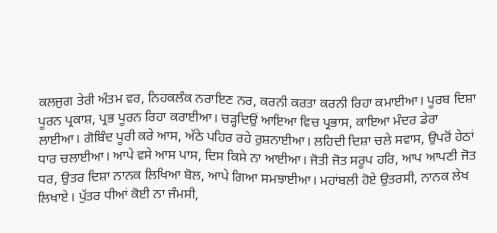ਕਲਜੁਗ ਤੇਰੀ ਅੰਤਮ ਵਰ, ਨਿਹਕਲੰਕ ਨਰਾਇਣ ਨਰ, ਕਰਨੀ ਕਰਤਾ ਕਰਨੀ ਰਿਹਾ ਕਮਾਈਆ। ਪੂਰਬ ਦਿਸ਼ਾ ਪੂਰਨ ਪ੍ਰਕਾਸ਼, ਪ੍ਰਭ ਪੂਰਨ ਰਿਹਾ ਕਰਾਈਆ। ਚੜ੍ਹਦਿਉਂ ਆਇਆ ਵਿਚ ਪ੍ਰਭਾਸ, ਕਾਇਆ ਮੰਦਰ ਡੇਰਾ ਲਾਈਆ। ਗੋਬਿੰਦ ਪੂਰੀ ਕਰੇ ਆਸ, ਅੱਠੇ ਪਹਿਰ ਰਹੇ ਰੁਸ਼ਨਾਈਆ। ਲਹਿਦੀ ਦਿਸ਼ਾ ਚਲੇ ਸਵਾਸ, ਉਪਰੋਂ ਹੇਠਾਂ ਧਾਰ ਚਲਾਈਆ। ਆਪੇ ਵਸੇ ਆਸ ਪਾਸ, ਦਿਸ ਕਿਸੇ ਨਾ ਆਈਆ। ਜੋਤੀ ਜੋਤ ਸਰੂਪ ਹਰਿ, ਆਪ ਆਪਣੀ ਜੋਤ ਧਰ, ਉਤਰ ਦਿਸ਼ਾ ਨਾਨਕ ਲਿਖਿਆ ਬੋਲ, ਆਪੇ ਗਿਆ ਸਮਝਾਈਆ। ਮਹਾਂਬਲੀ ਹੋਏ ਉਤਰਸੀ, ਨਾਨਕ ਲੇਖ ਲਿਖਾਏ। ਪੁੱਤਰ ਧੀਆਂ ਕੋਈ ਨਾ ਜੰਮਸੀ,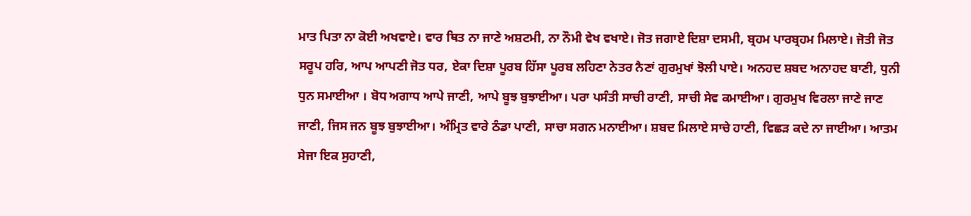ਮਾਤ ਪਿਤਾ ਨਾ ਕੋਈ ਅਖਵਾਏ। ਵਾਰ ਥਿਤ ਨਾ ਜਾਣੇ ਅਸ਼ਟਮੀ, ਨਾ ਨੌਮੀ ਵੇਖ ਵਖਾਏ। ਜੋਤ ਜਗਾਏ ਦਿਸ਼ਾ ਦਸਮੀ, ਬ੍ਰਹਮ ਪਾਰਬ੍ਰਹਮ ਮਿਲਾਏ। ਜੋਤੀ ਜੋਤ ਸਰੂਪ ਹਰਿ, ਆਪ ਆਪਣੀ ਜੋਤ ਧਰ, ਏਕਾ ਦਿਸ਼ਾ ਪੂਰਬ ਹਿੱਸਾ ਪੂਰਬ ਲਹਿਣਾ ਨੇਤਰ ਨੈਣਾਂ ਗੁਰਮੁਖਾਂ ਝੋਲੀ ਪਾਏ। ਅਨਹਦ ਸ਼ਬਦ ਅਨਾਹਦ ਬਾਣੀ, ਧੁਨੀ ਧੁਨ ਸਮਾਈਆ । ਬੋਧ ਅਗਾਧ ਆਪੇ ਜਾਣੀ, ਆਪੇ ਬੂਝ ਬੁਝਾਈਆ। ਪਰਾ ਪਸੰਤੀ ਸਾਚੀ ਰਾਣੀ, ਸਾਚੀ ਸੇਵ ਕਮਾਈਆ। ਗੁਰਮੁਖ ਵਿਰਲਾ ਜਾਣੇ ਜਾਣ ਜਾਣੀ, ਜਿਸ ਜਨ ਬੂਝ ਬੁਝਾਈਆ। ਅੰਮ੍ਰਿਤ ਵਾਰੇ ਠੰਡਾ ਪਾਣੀ, ਸਾਚਾ ਸਗਨ ਮਨਾਈਆ। ਸ਼ਬਦ ਮਿਲਾਏ ਸਾਚੇ ਹਾਣੀ, ਵਿਛੜ ਕਦੇ ਨਾ ਜਾਈਆ। ਆਤਮ ਸੇਜਾ ਇਕ ਸੁਹਾਣੀ,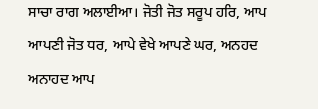ਸਾਚਾ ਰਾਗ ਅਲਾਈਆ। ਜੋਤੀ ਜੋਤ ਸਰੂਪ ਹਰਿ, ਆਪ ਆਪਣੀ ਜੋਤ ਧਰ, ਆਪੇ ਵੇਖੇ ਆਪਣੇ ਘਰ, ਅਨਹਦ ਅਨਾਹਦ ਆਪ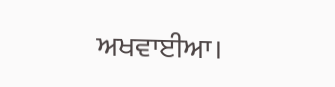ਅਖਵਾਈਆ।